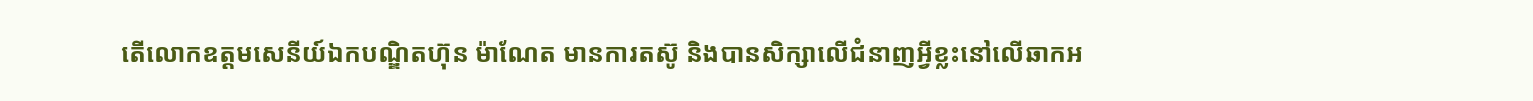តើលោកឧត្តមសេនីយ៍ឯកបណ្ឌិតហ៊ុន ម៉ាណែត មានការតស៊ូ និងបានសិក្សាលើជំនាញអ្វីខ្លះនៅលើឆាកអ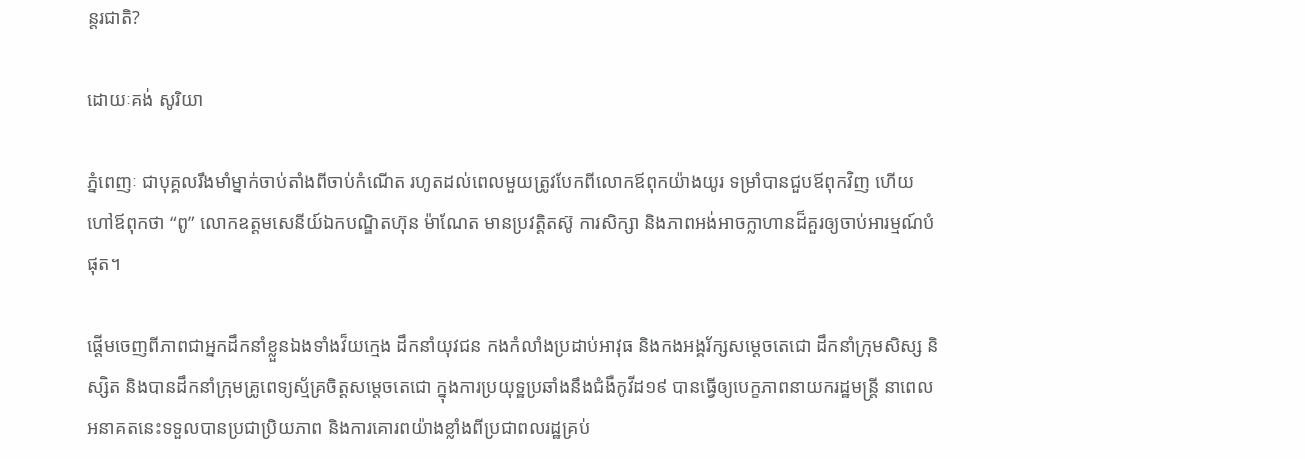ន្តរជាតិ?

ដោយៈគង់ សូរិយា

ភ្នំពេញៈ ជាបុគ្គលរឹងមាំម្នាក់ចាប់តាំងពីចាប់កំណើត រហូតដល់ពេលមួយត្រូវបែកពីលោកឪពុកយ៉ាងយូរ ទម្រាំបានជួបឪពុកវិញ ហើយហៅឪពុកថា “ពូ” លោកឧត្តមសេនីយ៍ឯកបណ្ឌិតហ៊ុន ម៉ាណែត មានប្រវត្តិតស៊ូ ការសិក្សា និងភាពអង់អាចក្លាហានដ៏គួរឲ្យចាប់អារម្មណ៍បំផុត។

ផ្តើមចេញពីភាពជាអ្នកដឹកនាំខ្លួនឯងទាំងវ៏យក្មេង ដឹកនាំយុវជន កងកំលាំងប្រដាប់អាវុធ និងកងអង្គរ័ក្សសម្តេចតេជោ ដឹកនាំក្រុមសិស្ស និស្សិត និងបានដឹកនាំក្រុមគ្រូពេទ្យស្ម័គ្រចិត្តសម្តេចតេជោ ក្នុងការប្រយុទ្ឋប្រឆាំងនឹងជំងឺកូវីដ១៩ បានធ្វើឲ្យបេក្ខភាពនាយករដ្ឋមន្រ្តី នាពេលអនាគតនេះទទួលបានប្រជាប្រិយភាព និងការគោរពយ៉ាងខ្លាំងពីប្រជាពលរដ្ឋគ្រប់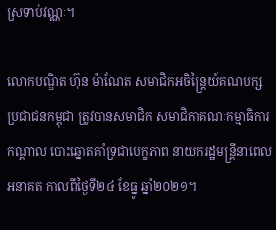ស្រទាប់វណ្ណៈ។

លោកបណ្ឌិត ហ៊ុន ម៉ាណែត សមាជិកអចិន្ត្រៃយ៍គណបក្សប្រជាជនកម្ពុជា ត្រូវបានសមាជិក សមាជិកាគណៈកម្មាធិការកណ្តាល បោះឆ្នោតគាំទ្រជាបេក្ខភាព នាយករដ្ឋមន្ត្រីនាពេលអនាគត កាលពីថ្ងៃទី២៤ ខែធ្នូ ឆ្នាំ២០២១។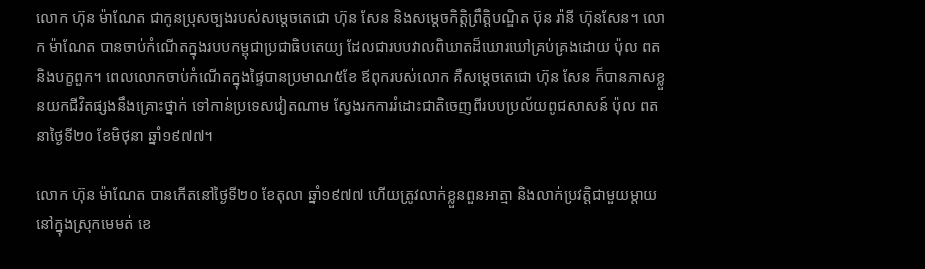លោក ហ៊ុន ម៉ាណែត ជាកូនប្រុសច្បងរបស់សម្តេចតេជោ ហ៊ុន សែន និងសម្តេចកិត្តិព្រឹត្តិបណ្ឌិត ប៊ុន រ៉ានី ហ៊ុនសែន។ លោក ម៉ាណែត បានចាប់កំណើតក្នុងរបបកម្ពុជាប្រជាធិបតេយ្យ ដែលជារបបវាលពិឃាតដ៏ឃោរឃៅគ្រប់គ្រងដោយ ប៉ុល ពត និងបក្ខពួក។ ពេលលោកចាប់កំណើតក្នុងផ្ទៃបានប្រមាណ៥ខែ ឪពុករបស់លោក គឺសម្តេចតេជោ ហ៊ុន សែន ក៏បានភាសខ្លួនយកជីវិតផ្សងនឹងគ្រោះថ្នាក់ ទៅកាន់ប្រទេសវៀតណាម ស្វែងរកការរំដោះជាតិចេញពីរបបប្រល័យពូជសាសន៍ ប៉ុល ពត នាថ្ងៃទី២០ ខែមិថុនា ឆ្នាំ១៩៧៧។

លោក ហ៊ុន ម៉ាណែត បានកើតនៅថ្ងៃទី២០ ខែតុលា ឆ្នាំ១៩៧៧ ហើយត្រូវលាក់ខ្លួនពួនអាត្មា និងលាក់ប្រវត្តិជាមួយម្តាយ នៅក្នុងស្រុកមេមត់ ខេ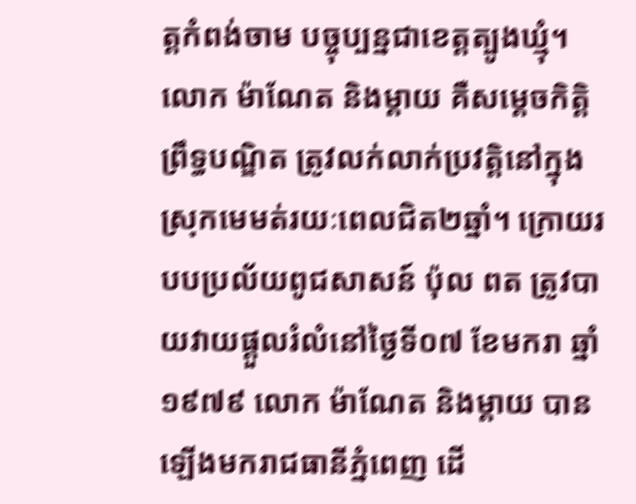ត្តកំពង់ចាម បច្ចុប្បន្នជាខេត្តត្បូងឃ្មុំ។ លោក ម៉ាណែត និងម្តាយ គឺសម្តេចកិត្តិព្រឹទ្ធបណ្ឌិត ត្រូវលក់លាក់ប្រវត្តិនៅក្នុងស្រុកមេមត់រយៈពេលជិត២ឆ្នាំ។ ក្រោយរបបប្រល័យពូជសាសន៍ ប៉ុល ពត ត្រូវបាយវាយផ្តួលរំលំនៅថ្ងៃទី០៧ ខែមករា ឆ្នាំ១៩៧៩ លោក ម៉ាណែត និងម្តាយ បានឡើងមករាជធានីភ្នំពេញ ដើ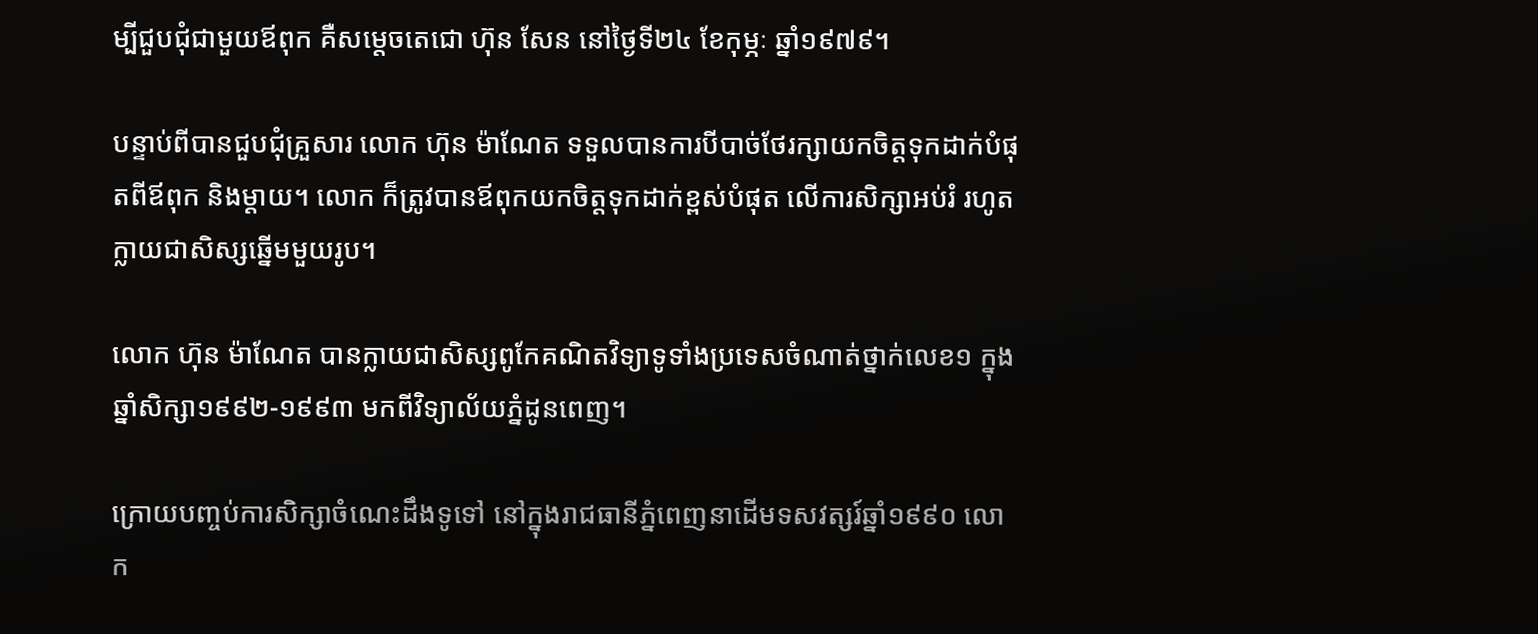ម្បីជួបជុំជាមួយឪពុក គឺសម្តេចតេជោ ហ៊ុន សែន នៅថ្ងៃទី២៤ ខែកុម្ភៈ ឆ្នាំ១៩៧៩។

បន្ទាប់ពីបានជួបជុំគ្រួសារ លោក ហ៊ុន ម៉ាណែត ទទួលបានការបីបាច់ថែរក្សាយកចិត្តទុកដាក់បំផុតពីឪពុក និងម្តាយ។ លោក ក៏ត្រូវបានឪពុកយកចិត្តទុកដាក់ខ្ពស់បំផុត លើការសិក្សាអប់រំ រហូតក្លាយជាសិស្សឆ្នើមមួយរូប។

លោក ហ៊ុន ម៉ាណែត បានក្លាយជាសិស្សពូកែគណិតវិទ្យាទូទាំងប្រទេសចំណាត់ថ្នាក់លេខ១ ក្នុងឆ្នាំសិក្សា១៩៩២-១៩៩៣ មកពីវិទ្យាល័យភ្នំដូនពេញ។

ក្រោយបញ្ចប់ការសិក្សាចំណេះដឹងទូទៅ នៅក្នុងរាជធានីភ្នំពេញនាដើមទសវត្សរ៍ឆ្នាំ១៩៩០ លោក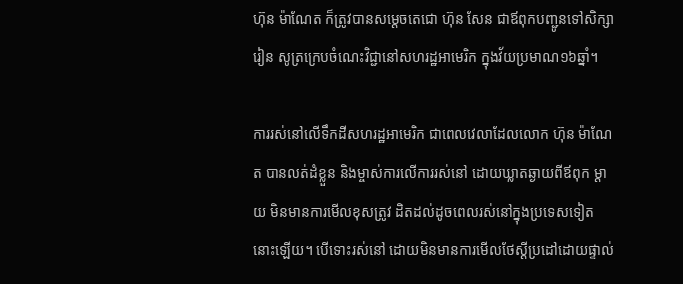ហ៊ុន ម៉ាណែត ក៏ត្រូវបានសម្តេចតេជោ ហ៊ុន សែន ជាឪពុកបញ្ជូនទៅសិក្សារៀន សូត្រក្រេបចំណេះវិជ្ជានៅសហរដ្ឋអាមេរិក ក្នុងវ័យប្រមាណ១៦ឆ្នាំ។

ការរស់នៅលើទឹកដីសហរដ្ឋអាមេរិក ជាពេលវេលាដែលលោក ហ៊ុន ម៉ាណែត បានលត់ដំខ្លួន និងម្ចាស់ការលើការរស់នៅ ដោយឃ្លាតឆ្ងាយពីឪពុក ម្តាយ មិនមានការមើលខុសត្រូវ ដិតដល់ដូចពេលរស់នៅក្នុងប្រទេសទៀតនោះឡើយ។ បើទោះរស់នៅ ដោយមិនមានការមើលថែស្តីប្រដៅដោយផ្ទាល់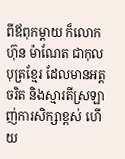ពីឪពុកម្តាយ ក៏លោក ហ៊ុន ម៉ាណែត ជាកុលបុត្រខ្មែរ ដែលមានអត្តចរិត និងស្មារតីស្រឡាញ់ការសិក្សាខ្ពស់ ហើយ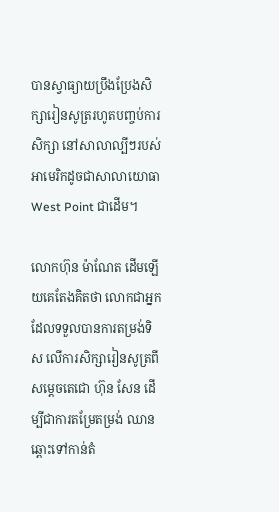បានស្វាធ្យាយប្រឹងប្រែងសិក្សារៀនសូត្ររហូតបញ្ចប់ការសិក្សា នៅសាលាល្បីៗរបស់អាមេរិកដូចជាសាលាយោធា West Point ជាដើម។

លោកហ៊ុន ម៉ាណែត ដើមឡើយគេតែងគិតថា លោកជាអ្នកដែលទទួលបានការតម្រង់ទិស លើការសិក្សារៀនសូត្រពីសម្តេចតេជោ ហ៊ុន សែន ដើម្បីជាការតម្រែតម្រង់ ឈានឆ្ពោះទៅកាន់តំ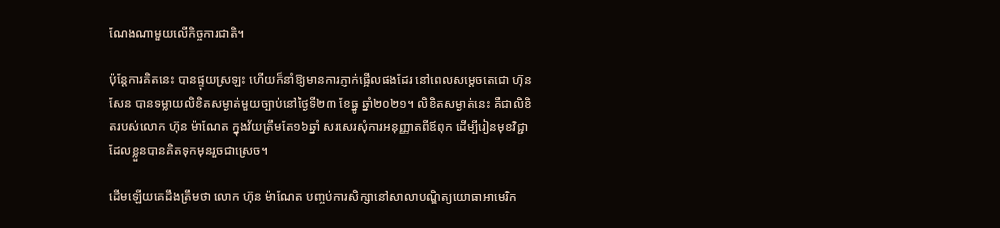ណែងណាមួយលើកិច្ចការជាតិ។

ប៉ុន្តែការគិតនេះ បានផ្ទុយស្រឡះ ហើយក៏នាំឱ្យមានការភ្ញាក់ផ្អើលផងដែរ នៅពេលសម្តេចតេជោ ហ៊ុន សែន បានទម្លាយលិខិតសម្ងាត់មួយច្បាប់នៅថ្ងៃទី២៣ ខែធ្នូ ឆ្នាំ២០២១។ លិខិតសម្ងាត់នេះ គឺជាលិខិតរបស់លោក ហ៊ុន ម៉ាណែត ក្នុងវ័យត្រឹមតែ១៦ឆ្នាំ សរសេរសុំការអនុញ្ញាតពីឪពុក ដើម្បីរៀនមុខវិជ្ជាដែលខ្លួនបានគិតទុកមុនរួចជាស្រេច។

ដើមឡើយគេដឹងត្រឹមថា លោក ហ៊ុន ម៉ាណែត បញ្ចប់ការសិក្សានៅសាលាបណ្ឌិត្យយោធាអាមេរិក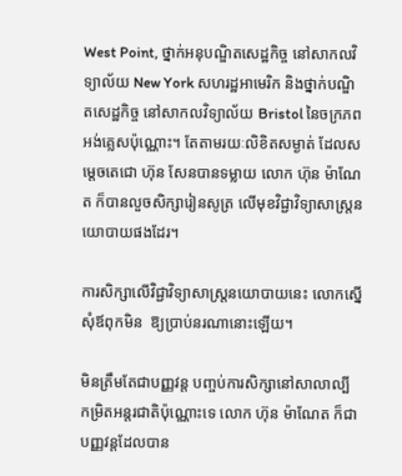West Point, ថ្នាក់អនុបណ្ឌិតសេដ្ឋកិច្ច នៅសាកលវិទ្យាល័យ New York សហរដ្ឋអាមេរិក និងថ្នាក់បណ្ឌិតសេដ្ឋកិច្ច នៅសាកលវិទ្យាល័យ Bristol នៃចក្រភពអង់គ្លេសប៉ុណ្ណោះ។ តែតាមរយៈលិខិតសម្ងាត់ ដែលសម្តេចតេជោ ហ៊ុន សែនបានទម្លាយ លោក ហ៊ុន ម៉ាណែត ក៏បានលួចសិក្សារៀនសូត្រ លើមុខវិជ្ជាវិទ្យាសាស្ត្រនយោបាយផងដែរ។

ការសិក្សាលើវិជ្ជាវិទ្យាសាស្ត្រនយោបាយនេះ លោកស្នើសុំឪពុកមិន  ឱ្យប្រាប់នរណានោះឡើយ។

មិនត្រឹមតែជាបញ្ញវន្ត បញ្ចប់ការសិក្សានៅសាលាល្បី កម្រិតអន្តរជាតិប៉ុណ្ណោះទេ លោក ហ៊ុន ម៉ាណែត ក៏ជាបញ្ញវន្តដែលបាន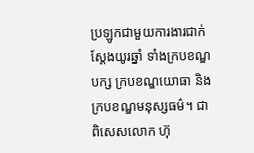ប្រឡូកជាមួយការងារជាក់ស្តែងយូរឆ្នាំ ទាំងក្របខណ្ឌបក្ស ក្របខណ្ឌយោធា និងក្របខណ្ឌមនុស្សធម៌។ ជាពិសេសលោក ហ៊ុ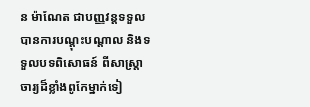ន ម៉ាណែត ជាបញ្ញវន្តទទួលបានការបណ្តុះបណ្តាល និងទទួលបទពិសោធន៍ ពីសាស្ត្រាចារ្យដ៏ខ្លាំងពូកែម្នាក់ទៀ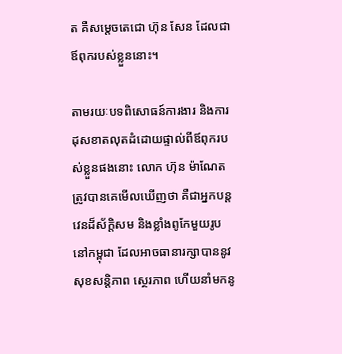ត គឺសម្តេចតេជោ ហ៊ុន សែន ដែលជាឪពុករបស់ខ្លួននោះ។

តាមរយៈបទពិសោធន៍ការងារ និងការដុសខាតលុតដំដោយផ្ទាល់ពីឪពុករបស់ខ្លួនផងនោះ លោក ហ៊ុន ម៉ាណែត ត្រូវបានគេមើលឃើញថា គឺជាអ្នកបន្តវេនដ៏ស័ក្តិសម និងខ្លាំងពូកែមួយរូបនៅកម្ពុជា ដែលអាចធានារក្សាបាននូវសុខសន្តិភាព ស្ថេរភាព ហើយនាំមកនូ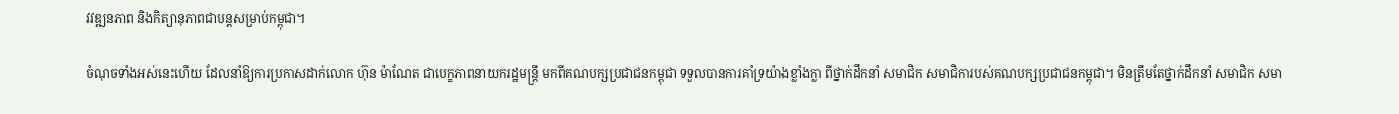វវឌ្ឍនភាព និងកិត្យានុភាពជាបន្តសម្រាប់កម្ពុជា។

ចំណុចទាំងអស់នេះហើយ ដែលនាំឱ្យការប្រកាសដាក់លោក ហ៊ុន ម៉ាណែត ជាបេក្ខភាពនាយករដ្ឋមន្ត្រី មកពីគណបក្សប្រជាជនកម្ពុជា ទទួលបានការគាំទ្រយ៉ាងខ្លាំងក្លា ពីថ្នាក់ដឹកនាំ សមាជិក សមាជិការបស់គណបក្សប្រជាជនកម្ពុជា។ មិនត្រឹមតែថ្នាក់ដឹកនាំ សមាជិក សមា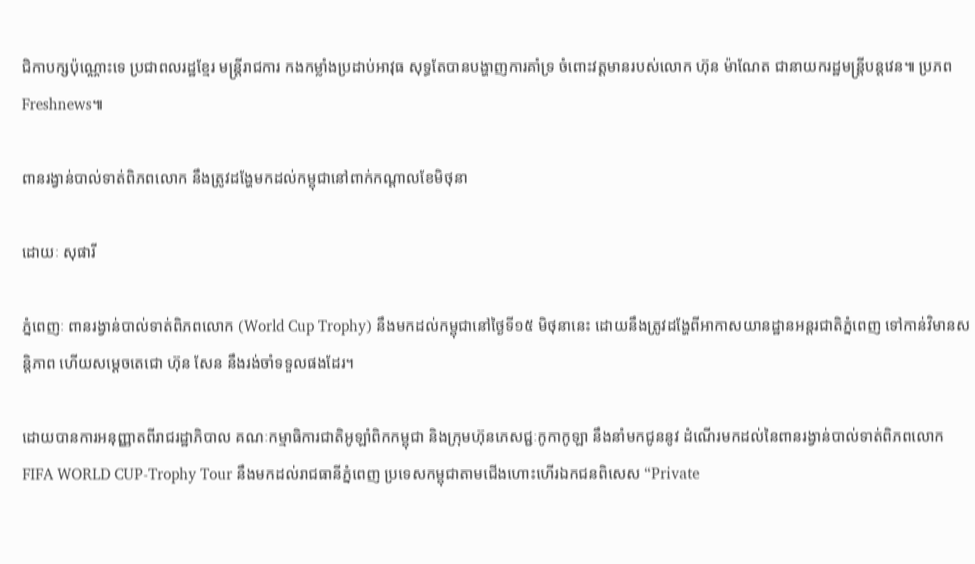ជិកាបក្សប៉ុណ្ណោះទេ ប្រជាពលរដ្ឋខ្មែរ មន្ត្រីរាជការ កងកម្លាំងប្រដាប់អាវុធ សុទ្ធតែបានបង្ហាញការគាំទ្រ ចំពោះវត្តមានរបស់លោក ហ៊ុន ម៉ាណែត ជានាយករដ្ឋមន្ត្រីបន្តវេន៕ ប្រភពFreshnews៕

ពានរង្វាន់បាល់ទាត់ពិភពលោក នឹងត្រូវដង្ហែមកដល់កម្ពុជានៅពាក់កណ្តាលខែមិថុនា

ដោយៈ សុផារី

ភ្នំពេញៈ ពានរង្វាន់បាល់ទាត់ពិភពលោក (World Cup Trophy) នឹងមកដល់កម្ពុជានៅថ្ងៃទី១៥ មិថុនានេះ ដោយនឹងត្រូវដង្ហែពីអាកាសយានដ្ឋានអន្តរជាតិភ្នំពេញ ទៅកាន់វិមានសន្តិភាព ហើយសម្ដេចតេជោ ហ៊ុន សែន នឹងរង់ចាំទទួលផងដែរ។

ដោយបានការអនុញ្ញាតពីរាជរដ្ឋាភិបាល គណៈកម្មាធិការជាតិអូឡាំពិកកម្ពុជា និងក្រុមហ៊ុនភេសជ្ជៈកូកាកូឡា នឹងនាំមកជូននូវ ដំណើរមកដល់នៃពានរង្វាន់បាល់ទាត់ពិភពលោក FIFA WORLD CUP-Trophy Tour នឹងមកដល់រាជធានីភ្នំពេញ ប្រទេសកម្ពុជាតាមជើងហោះហើរឯកជនពិសេស “Private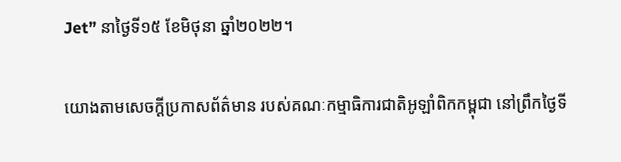Jet” នាថ្ងៃទី១៥ ខែមិថុនា ឆ្នាំ២០២២។

យោងតាមសេចក្តីប្រកាសព័ត៌មាន របស់គណៈកម្មាធិការជាតិអូឡាំពិកកម្ពុជា នៅព្រឹកថ្ងៃទី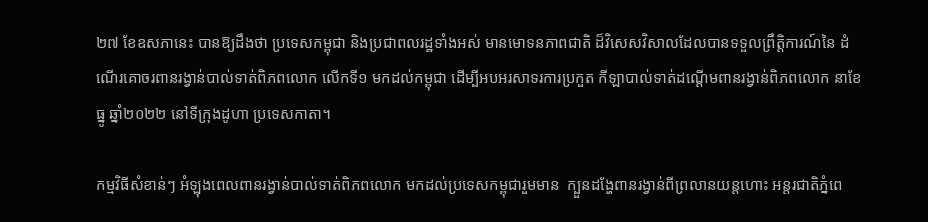២៧ ខែឧសភានេះ បានឱ្យដឹងថា ប្រទេសកម្ពុជា និងប្រជាពលរដ្ឋទាំងអស់ មានមោទនភាពជាតិ ដ៏វិសេសវិសាលដែលបានទទួលព្រឹត្តិការណ៍នៃ ដំណើរគោចរពានរង្វាន់បាល់ទាត់ពិភពលោក លើកទី១ មកដល់កម្ពុជា ដើម្បីអបអរសាទរការប្រកួត កីឡាបាល់ទាត់ដណ្តើមពានរង្វាន់ពិភពលោក នាខែធ្នូ ឆ្នាំ២០២២ នៅទីក្រុងដូហា ប្រទេសកាតា។

កម្មវិធីសំខាន់ៗ អំឡុងពេលពានរង្វាន់បាល់ទាត់ពិភពលោក មកដល់ប្រទេសកម្ពុជារួមមាន  ក្បួនដង្ហែពានរង្វាន់ពីព្រលានយន្តហោះ អន្តរជាតិភ្នំពេ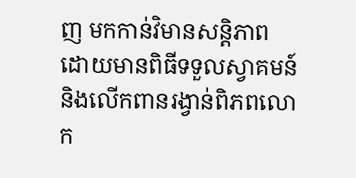ញ មកកាន់វិមានសន្តិភាព ដោយមានពិធីទទួលស្វាគមន៍ និងលើកពានរង្វាន់ពិភពលោក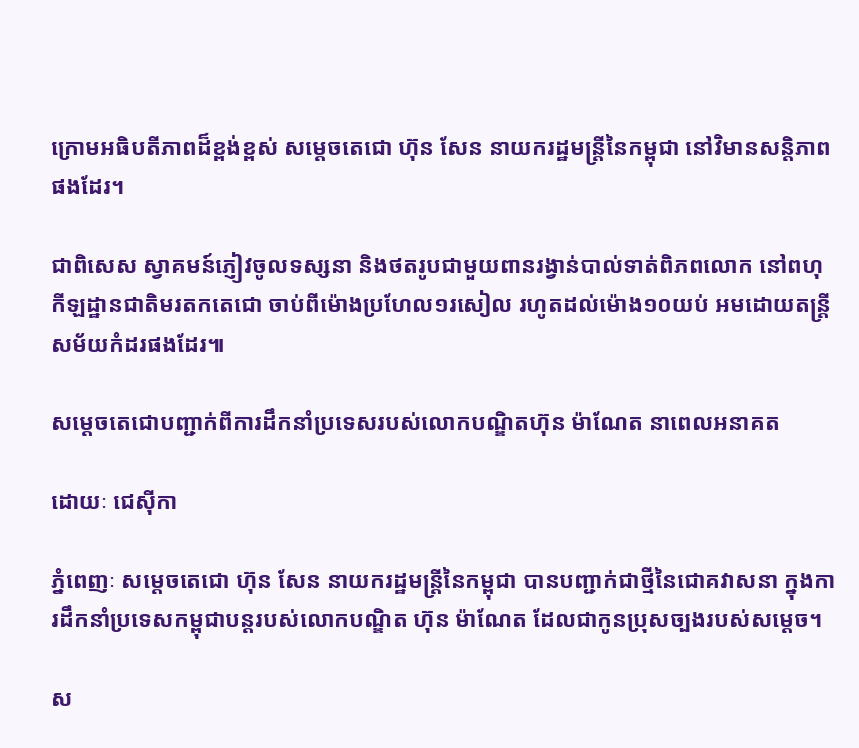ក្រោមអធិបតីភាពដ៏ខ្ពង់ខ្ពស់ សម្តេចតេជោ ហ៊ុន សែន នាយករដ្ឋមន្ត្រីនៃកម្ពុជា នៅវិមានសន្តិភាពផងដែរ។

ជាពិសេស ស្វាគមន៍ភ្ញៀវចូលទស្សនា និងថតរូបជាមួយពានរង្វាន់បាល់ទាត់ពិភពលោក នៅពហុកីឡដ្ឋានជាតិមរតកតេជោ ចាប់ពីម៉ោងប្រហែល១រសៀល រហូតដល់ម៉ោង១០យប់ អមដោយតន្ត្រីសម័យកំដរផងដែរ៕

សម្តេចតេជោបញ្ជាក់ពីការដឹកនាំប្រទេសរបស់លោកបណ្ឌិតហ៊ុន ម៉ាណែត នាពេលអនាគត

ដោយៈ ជេស៊ីកា

ភ្នំពេញៈ សម្តេចតេជោ ហ៊ុន សែន នាយករដ្ឋមន្ត្រីនៃកម្ពុជា បានបញ្ជាក់ជាថ្មីនៃជោគវាសនា ក្នុងការដឹកនាំប្រទេសកម្ពុជាបន្តរបស់លោកបណ្ឌិត ហ៊ុន ម៉ាណែត ដែលជាកូនប្រុសច្បងរបស់សម្តេច។

ស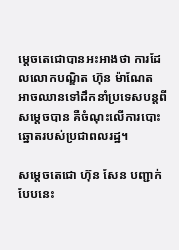ម្តេចតេជោបានអះអាងថា ការដែលលោកបណ្ឌិត ហ៊ុន ម៉ាណែត អាចឈានទៅដឹកនាំប្រទេសបន្តពីសម្តេចបាន គឺចំណុះលើការបោះឆ្នោតរបស់ប្រជាពលរដ្ឋ។

សម្តេចតេជោ ហ៊ុន សែន បញ្ជាក់បែបនេះ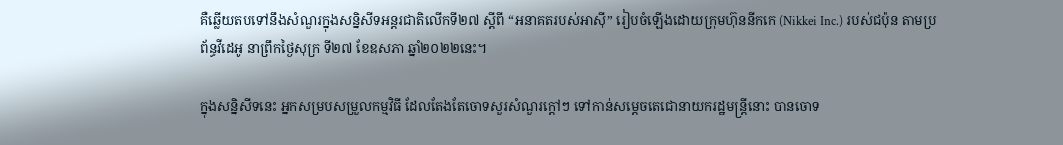គឺឆ្លើយតបទៅនឹងសំណួរក្នុងសន្និសីទអន្តរជាតិលើកទី២៧ ស្ដីពី “អនាគតរបស់អាស៊ី” រៀបចំឡើងដោយក្រុមហ៊ុននីកកេ (Nikkei Inc.) របស់ជប៉ុន តាមប្រព័ន្ធវីដេអូ នាព្រឹកថ្ងៃសុក្រ ទី២៧ ខែឧសភា ឆ្នាំ២០២២នេះ។

ក្នុងសន្និសីទនេះ អ្នកសម្របសម្រួលកម្មវិធី ដែលតែងតែចោទសួរសំណួរក្តៅៗ ទៅកាន់សម្តេចតេជោនាយករដ្ឋមន្ត្រីនោះ បានចោទ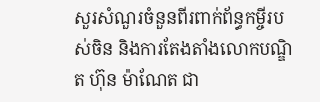សួរសំណួរចំនួនពីរពាក់ព័ន្ធកម្ចីរបស់ចិន និងការតែងតាំងលោកបណ្ឌិត ហ៊ុន ម៉ាណែត ជា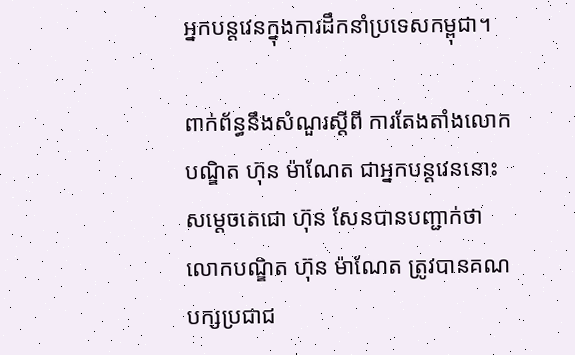អ្នកបន្តវេនក្នុងការដឹកនាំប្រទេសកម្ពុជា។

ពាក់ព័ន្ធនឹងសំណួរស្តីពី ការតែងតាំងលោកបណ្ឌិត ហ៊ុន ម៉ាណែត ជាអ្នកបន្តវេននោះ សម្តេចតេជោ ហ៊ុន សែនបានបញ្ជាក់ថា លោកបណ្ឌិត ហ៊ុន ម៉ាណែត ត្រូវបានគណបក្សប្រជាជ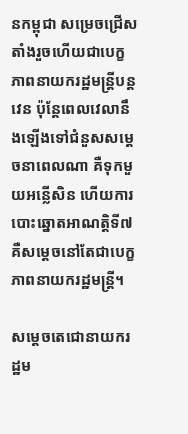នកម្ពុជា សម្រេចជ្រើសតាំងរួចហើយជាបេក្ខភាពនាយករដ្ឋមន្ត្រីបន្តវេន ប៉ុន្តែពេលវេលានឹងឡើងទៅជំនួសសម្តេចនាពេលណា គឺទុកមួយអន្លើសិន ហើយការបោះឆ្នោតអាណត្តិទី៧គឺសម្តេចនៅតែជាបេក្ខភាពនាយករដ្ឋមន្ត្រី។

សម្តេចតេជោនាយករដ្ឋម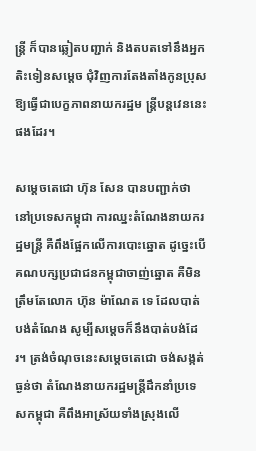ន្ត្រី ក៏បានឆ្លៀតបញ្ជាក់ និងតបតទៅនឹងអ្នកតិះទៀនសម្តេច ជុំវិញការតែងតាំងកូនប្រុស ឱ្យធ្វើជាបេក្ខភាពនាយករដ្ឋម ន្ត្រីបន្តវេននេះផងដែរ។

សម្តេចតេជោ ហ៊ុន សែន បានបញ្ជាក់ថា នៅប្រទេសកម្ពុជា ការឈ្នះតំណែងនាយករដ្ឋមន្ត្រី គឺពឹងផ្អែកលើការបោះឆ្នោត ដូច្នេះបើគណបក្សប្រជាជនកម្ពុជាចាញ់ឆ្នោត គឺមិនត្រឹមតែលោក ហ៊ុន ម៉ាណែត ទេ ដែលបាត់បង់តំណែង សូម្បីសម្តេចក៏នឹងបាត់បង់ដែរ។ ត្រង់ចំណុចនេះសម្តេចតេជោ ចង់សង្កត់ធ្ងន់ថា តំណែងនាយករដ្ឋមន្ត្រីដឹកនាំប្រទេសកម្ពុជា គឺពឹងអាស្រ័យទាំងស្រុងលើ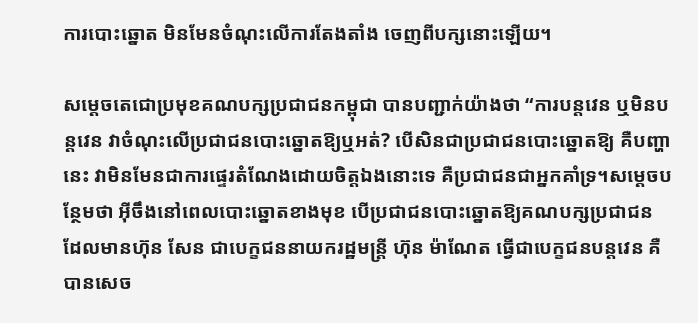ការបោះឆ្នោត មិនមែនចំណុះលើការតែងតាំង ចេញពីបក្សនោះឡើយ។

សម្តេចតេជោប្រមុខគណបក្សប្រជាជនកម្ពុជា បានបញ្ជាក់យ៉ាងថា “ការបន្តវេន ឬមិនបន្តវេន វាចំណុះលើប្រជាជនបោះឆ្នោតឱ្យឬអត់? បើសិនជាប្រជាជនបោះឆ្នោតឱ្យ គឺបញ្ហានេះ វាមិនមែនជាការផ្ទេរតំណែងដោយចិត្តឯងនោះទេ គឺប្រជាជនជាអ្នកគាំទ្រ។សម្តេចបន្ថែមថា អ៊ីចឹងនៅពេលបោះឆ្នោតខាងមុខ បើប្រជាជនបោះឆ្នោតឱ្យគណបក្សប្រជាជន ដែលមានហ៊ុន សែន ជាបេក្ខជននាយករដ្ឋមន្ត្រី ហ៊ុន ម៉ាណែត ធ្វើជាបេក្ខជនបន្តវេន គឺបានសេច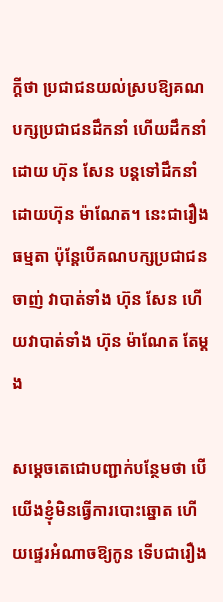ក្តីថា ប្រជាជនយល់ស្របឱ្យគណបក្សប្រជាជនដឹកនាំ ហើយដឹកនាំដោយ ហ៊ុន សែន បន្តទៅដឹកនាំដោយហ៊ុន ម៉ាណែត។ នេះជារឿងធម្មតា ប៉ុន្តែបើគណបក្សប្រជាជនចាញ់ វាបាត់ទាំង ហ៊ុន សែន ហើយវាបាត់ទាំង ហ៊ុន ម៉ាណែត តែម្តង

សម្តេចតេជោបញ្ជាក់បន្ថែមថា បើយើងខ្ញុំមិនធ្វើការបោះឆ្នោត ហើយផ្ទេរអំណាចឱ្យកូន ទើបជារឿង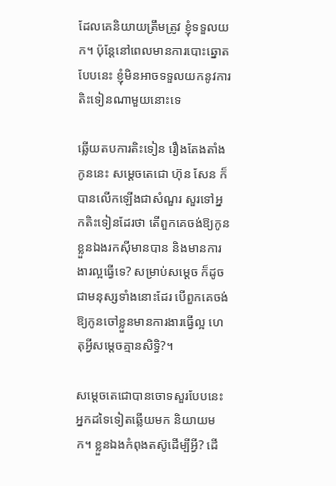ដែលគេនិយាយត្រឹមត្រូវ ខ្ញុំទទួលយក។ ប៉ុន្តែនៅពេលមានការបោះឆ្នោតបែបនេះ ខ្ញុំមិនអាចទទួលយកនូវការតិះទៀនណាមួយនោះទេ

ឆ្លើយតបការតិះទៀន រឿងតែងតាំងកូននេះ សម្តេចតេជោ ហ៊ុន សែន ក៏បានលើកឡើងជាសំណួរ សួរទៅអ្នកតិះទៀនដែរថា តើពួកគេចង់ឱ្យកូនខ្លួនឯងរកស៊ីមានបាន និងមានការងារល្អធ្វើទេ? សម្រាប់សម្តេច ក៏ដូចជាមនុស្សទាំងនោះដែរ បើពួកគេចង់ឱ្យកូនចៅខ្លួនមានការងារធ្វើល្អ ហេតុអ្វីសម្តេចគ្មានសិទ្ធិ?។

សម្តេចតេជោបានចោទសួរបែបនេះ អ្នកដទៃទៀតឆ្លើយមក និយាយមក។ ខ្លួនឯងកំពុងតស៊ូដើម្បីអ្វី? ដើ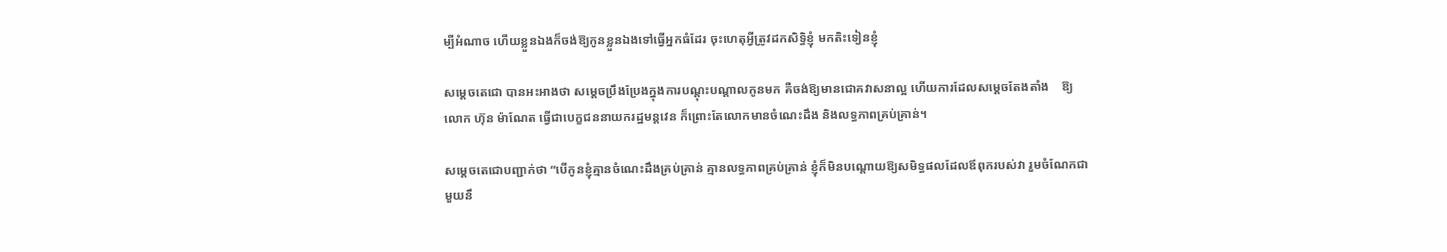ម្បីអំណាច ហើយខ្លួនឯងក៏ចង់ឱ្យកូនខ្លួនឯងទៅធ្វើអ្នកធំដែរ ចុះហេតុអ្វីត្រូវដកសិទ្ធិខ្ញុំ មកតិះទៀនខ្ញុំ

សម្តេចតេជោ បានអះអាងថា សម្តេចប្រឹងប្រែងក្នុងការបណ្តុះបណ្តាលកូនមក គឺចង់ឱ្យមានជោគវាសនាល្អ ហើយការដែលសម្តេចតែងតាំង    ឱ្យលោក ហ៊ុន ម៉ាណែត ធ្វើជាបេក្ខជននាយករដ្ឋមន្តវេន ក៏ព្រោះតែលោកមានចំណេះដឹង និងលទ្ធភាពគ្រប់គ្រាន់។

សម្តេចតេជោបញ្ជាក់ថា “បើកូនខ្ញុំគ្មានចំណេះដឹងគ្រប់គ្រាន់ គ្មានលទ្ធភាពគ្រប់គ្រាន់ ខ្ញុំក៏មិនបណ្តោយឱ្យសមិទ្ធផលដែលឪពុករបស់វា រួមចំណែកជាមួយនឹ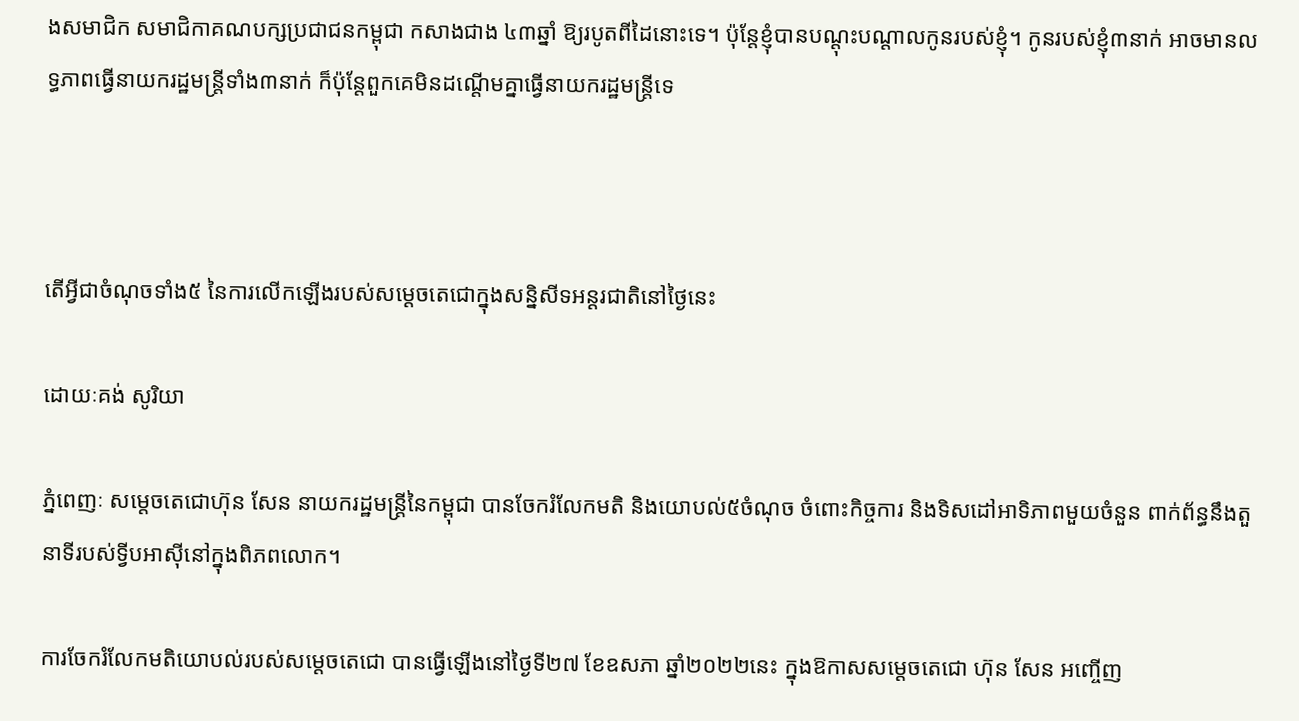ងសមាជិក សមាជិកាគណបក្សប្រជាជនកម្ពុជា កសាងជាង ៤៣ឆ្នាំ ឱ្យរបូតពីដៃនោះទេ។ ប៉ុន្តែខ្ញុំបានបណ្តុះបណ្តាលកូនរបស់ខ្ញុំ។ កូនរបស់ខ្ញុំ៣នាក់ អាចមានលទ្ធភាពធ្វើនាយករដ្ឋមន្ត្រីទាំង៣នាក់ ក៏ប៉ុន្តែពួកគេមិនដណ្តើមគ្នាធ្វើនាយករដ្ឋមន្ត្រីទេ



តើអ្វីជាចំណុចទាំង៥ នៃការលើកឡើងរបស់សម្តេចតេជោក្នុងសន្និសីទអន្តរជាតិនៅថ្ងៃនេះ

ដោយៈគង់ សូរិយា

ភ្នំពេញៈ សម្តេចតេជោហ៊ុន សែន នាយករដ្ឋមន្រ្តីនៃកម្ពុជា បានចែករំលែកមតិ និងយោបល់៥ចំណុច ចំពោះកិច្ចការ និងទិសដៅអាទិភាពមួយចំនួន ពាក់ព័ន្ធនឹងតួនាទីរបស់ទ្វីបអាស៊ីនៅក្នុងពិភពលោក។

ការចែករំលែកមតិយោបល់របស់សម្តេចតេជោ បានធ្វើឡើងនៅថ្ងៃទី២៧ ខែឧសភា ឆ្នាំ២០២២នេះ ក្នុងឱកាសសម្តេចតេជោ ហ៊ុន សែន អញ្ចើញ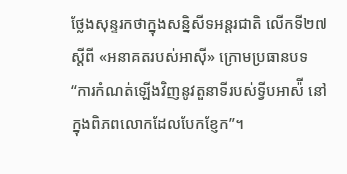ថ្លែងសុន្ទរកថាក្នុងសន្និសីទអន្តរជាតិ លើកទី២៧ ស្តីពី «អនាគតរបស់អាស៊ី» ក្រោមប្រធានបទ “ការកំណត់ឡើងវិញនូវតួនាទីរបស់ទ្វីបអាស៉ី នៅក្នុងពិភពលោកដែលបែកខ្ញែក”។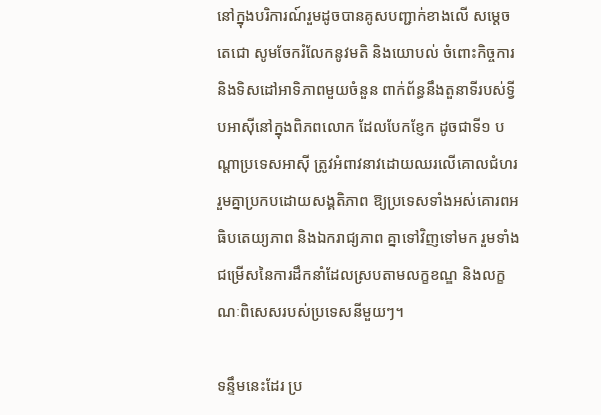នៅក្នុងបរិការណ៍រួមដូចបានគូសបញ្ជាក់ខាងលើ សម្តេចតេជោ សូមចែករំលែកនូវមតិ និងយោបល់ ចំពោះកិច្ចការ និងទិសដៅអាទិភាពមួយចំនួន ពាក់ព័ន្ធនឹងតួនាទីរបស់ទ្វីបអាស៊ីនៅក្នុងពិភពលោក ដែលបែកខ្ញែក ដូចជាទី១ បណ្តាប្រទេសអាស៊ី ត្រូវអំពាវនាវដោយឈរលើគោលជំហររួមគ្នាប្រកបដោយសង្គតិភាព ឱ្យប្រទេសទាំងអស់គោរពអធិបតេយ្យភាព និងឯករាជ្យភាព គ្នាទៅវិញទៅមក រួមទាំងជម្រើសនៃការដឹកនាំដែលស្របតាមលក្ខខណ្ឌ និងលក្ខណៈពិសេសរបស់ប្រទេសនីមួយៗ។

ទន្ទឹមនេះដែរ ប្រ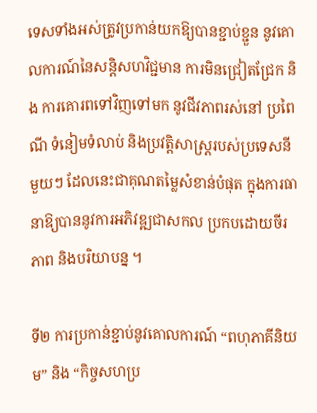ទេសទាំងអស់ត្រូវប្រកាន់យកឱ្យបានខ្ជាប់ខ្ជួន នូវគោលការណ៍នៃសន្តិសហវិជ្ជមាន ការមិនជ្រៀតជ្រែក និង ការគោរពទៅវិញទៅមក នូវជីវភាពរស់នៅ ប្រពៃណី ទំនៀមទំលាប់ និងប្រវត្តិសាស្ត្ររបស់ប្រទេសនីមួយៗ ដែលនេះជាគុណតម្លៃសំខាន់បំផុត ក្នុងការធានាឱ្យបាននូវការអភិវឌ្ឍជាសកល ប្រកបដោយចីរភាព និងបរិយាបន្ន ។

ទី២ ការប្រកាន់ខ្ជាប់នូវគោលការណ៍ “ពហុភាគីនិយម” និង “កិច្ចសហប្រ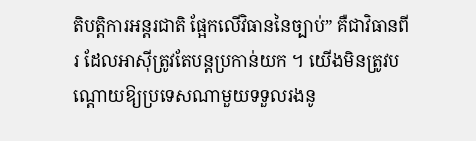តិបត្តិការអន្ដរជាតិ ផ្អែកលើវិធាននៃច្បាប់” គឺជាវិធានពីរ ដែលអាស៊ីត្រូវតែបន្តប្រកាន់យក ។ យើងមិនត្រូវបណ្ដោយឱ្យប្រទេសណាមួយទទួលរងនូ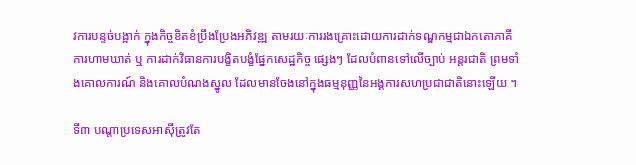វការបន្ទច់បង្អាក់ ក្នុងកិច្ចខិតខំប្រឹងប្រែងអភិវឌ្ឍ តាមរយៈការរងគ្រោះដោយការដាក់ទណ្ឌកម្មជាឯកតោភាគី ការហាមឃាត់ ឬ ការដាក់វិធានការបង្ខិតបង្ខំផ្នែកសេដ្ឋកិច្ច ផ្សេងៗ ដែលបំពានទៅលើច្បាប់ អន្ដរជាតិ ព្រមទាំងគោលការណ៍ និងគោលបំណងស្នូល ដែលមានចែងនៅក្នុងធម្មនុញ្ញនៃអង្គការសហប្រជាជាតិនោះឡើយ ។

ទី៣ បណ្តាប្រទេសអាស៊ីត្រូវតែ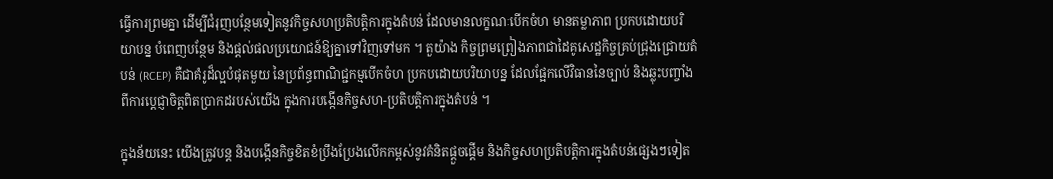ធ្វើការព្រមគ្នា ដើម្បីជំរុញបន្ថែមទៀតនូវកិច្ចសហប្រតិបតិ្តការក្នុងតំបន់ ដែលមានលក្ខណៈបើកចំហ មានតម្លាភាព ប្រកបដោយបរិយាបន្ន បំពេញបន្ថែម និងផ្តល់ផលប្រយោជន៍ឱ្យគ្នាទៅវិញទៅមក ។ តួយ៉ាង កិច្ចព្រមព្រៀងភាពជាដៃគូសេដ្ឋកិច្ចគ្រប់ជ្រុងជ្រោយតំបន់ (RCEP) គឺជាគំរូដ៏ល្អបំផុតមួយ នៃប្រព័ន្ធពាណិជ្ជកម្មបើកចំហ ប្រកបដោយបរិយាបន្ន ដែលផ្អែកលើវិធាននៃច្បាប់ និងឆ្លុះបញ្ចាំងពីការប្តេជ្ញាចិត្តពិតប្រាកដរបស់យើង ក្នុងការបង្កើនកិច្ចសហ-ប្រតិបតិ្តការក្នុងតំបន់ ។

ក្នុងន័យនេះ យើងត្រូវបន្ត និងបង្កើនកិច្ចខិតខំប្រឹងប្រែងលើកកម្ពស់នូវគំនិតផ្តួចផ្តើម និងកិច្ចសហប្រតិបតិ្តការក្នុងតំបន់ផ្សេងៗទៀត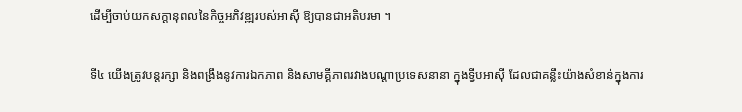ដើម្បីចាប់យកសក្ដានុពលនៃកិច្ចអភិវឌ្ឍរបស់អាស៊ី ឱ្យបានជាអតិបរមា ។

ទី៤ យើងត្រូវបន្តរក្សា និងពង្រឹងនូវការឯកភាព និងសាមគ្គីភាពរវាងបណ្ដាប្រទេសនានា ក្នុងទ្វីបអាស៊ី ដែលជាគន្លឹះយ៉ាងសំខាន់ក្នុងការ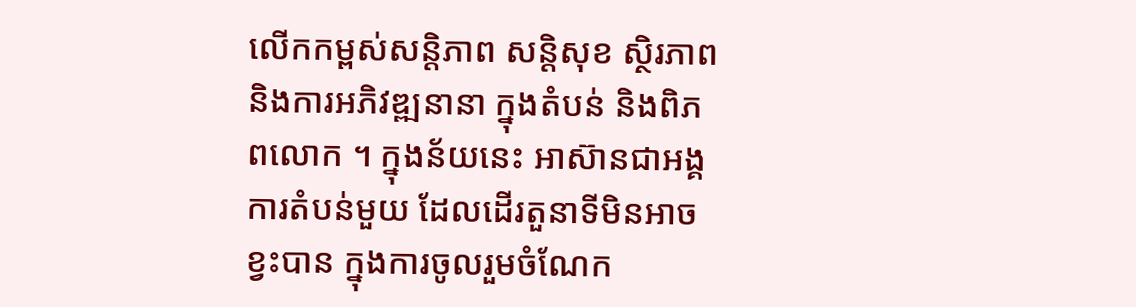លើកកម្ពស់សន្តិភាព សន្តិសុខ ស្ថិរភាព និងការអភិវឌ្ឍនានា ក្នុងតំបន់ និងពិភពលោក ។ ក្នុងន័យនេះ អាស៊ានជាអង្គការតំបន់មួយ ដែលដើរតួនាទីមិនអាចខ្វះបាន ក្នុងការចូលរួមចំណែក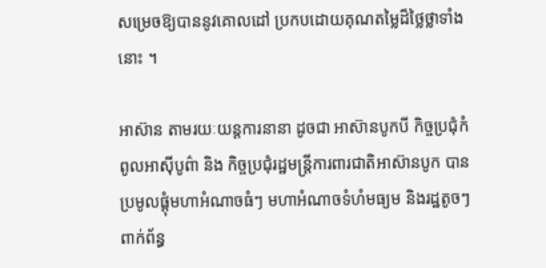សម្រេចឱ្យបាននូវគោលដៅ ប្រកបដោយគុណតម្លៃដ៏ថ្លៃថ្លាទាំងនោះ ។

អាស៊ាន តាមរយៈយន្តការនានា ដូចជា អាស៊ានបូកបី កិច្ចប្រជុំកំពូលអាស៊ីបូព៌ា និង កិច្ចប្រជុំរដ្ឋមន្ត្រីការពារជាតិអាស៊ានបូក បានប្រមូលផ្តុំមហាអំណាចធំៗ មហាអំណាចទំហំមធ្យម និងរដ្ឋតូចៗពាក់ព័ន្ធ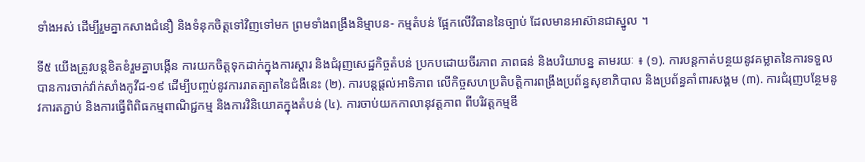ទាំងអស់ ដើម្បីរួមគ្នាកសាងជំនឿ និងទំនុកចិត្តទៅវិញទៅមក ព្រមទាំងពង្រឹងនិម្មាបន- កម្មតំបន់ ផ្អែកលើវិធាននៃច្បាប់ ដែលមានអាស៊ានជាស្នូល ។

ទី៥ យើងត្រូវបន្តខិតខំរួមគ្នាបង្កើន ការយកចិត្តទុកដាក់ក្នុងការស្ដារ និងជំរុញសេដ្ឋកិច្ចតំបន់ ប្រកបដោយចីរភាព ភាពធន់ និងបរិយាបន្ន តាមរយៈ ៖ (១). ការបន្តកាត់បន្ថយនូវគម្លាតនៃការទទួល បានការចាក់វ៉ាក់សាំងកូវីដ-១៩ ដើម្បីបញ្ចប់នូវការរាតត្បាតនៃជំងឺនេះ (២). ការបន្តផ្តល់អាទិភាព លើកិច្ចសហប្រតិបត្តិការពង្រឹងប្រព័ន្ធសុខាភិបាល និងប្រព័ន្ធគាំពារសង្គម (៣). ការជំរុញបន្ថែមនូវការតភ្ជាប់ និងការធ្វើពិពិធកម្មពាណិជ្ជកម្ម និងការវិនិយោគក្នុងតំបន់ (៤). ការចាប់យកកាលានុវត្តភាព ពីបរិវត្តកម្មឌី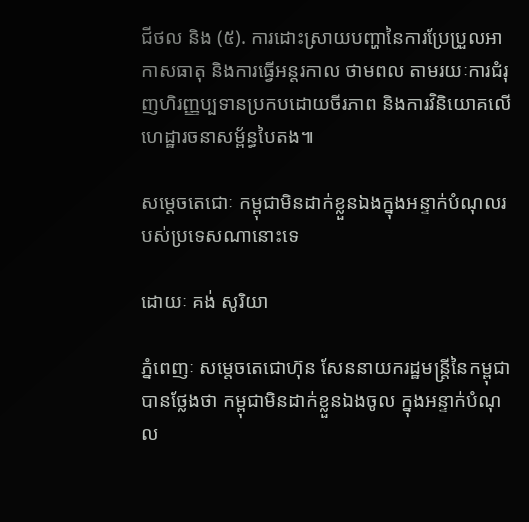ជីថល និង (៥). ការដោះស្រាយបញ្ហានៃការប្រែប្រួលអាកាសធាតុ និងការធ្វើអន្តរកាល ថាមពល តាមរយៈការជំរុញហិរញ្ញប្បទានប្រកបដោយចីរភាព និងការវិនិយោគលើហេដ្ឋារចនាសម្ព័ន្ធបៃតង៕

សម្តេចតេជោៈ កម្ពុជាមិនដាក់ខ្លួនឯងក្នុងអន្ទាក់បំណុលរបស់ប្រទេសណានោះទេ

ដោយៈ គង់ សូរិយា

ភ្នំពេញៈ សម្តេចតេជោហ៊ុន សែននាយករដ្ឋមន្រ្តីនៃកម្ពុជាបានថ្លែងថា កម្ពុជាមិនដាក់ខ្លួនឯងចូល ក្នុងអន្ទាក់បំណុល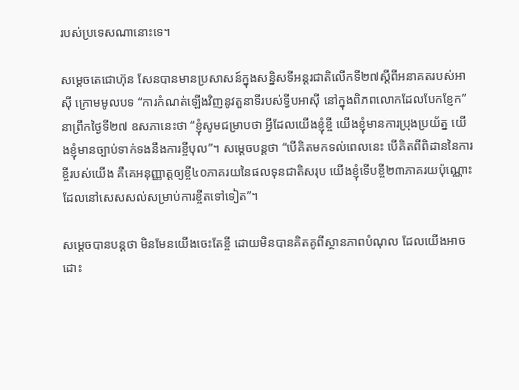របស់ប្រទេសណានោះទេ។

សម្តេចតេជោហ៊ុន សែនបានមានប្រសាសន៍ក្នុងសន្និសទីអន្តរជាតិលើកទី២៧ស្តីពីអនាគតរបស់អាស៊ី ក្រោមមូលបទ “ការកំណត់ឡើងវិញនូវតួនាទីរបស់ទ្វីបអាស៊ី នៅក្នុងពិភពលោកដែលបែកខ្ញែក” នាព្រឹកថ្ងៃទី២៧ ឧសភានេះថា “ខ្ញុំសូមជម្រាបថា អ្វីដែលយើងខ្ញុំខ្ចី យើងខ្ញុំមានការប្រុងប្រយ័ត្ន យើងខ្ញុំមានច្បាប់ទាក់ទងនឹងការខ្ចីបុល”។ សម្តេចបន្តថា “បើគិតមកទល់ពេលនេះ បើគិតពីពិដាននៃការខ្ចីរបស់យើង គឺគេអនុញ្ញាត្តឲ្យខ្ចី៤០ភាគរយនៃផលទុនជាតិសរុប យើងខ្ញុំទើបខ្ចី២៣ភាគរយប៉ុណ្ណោះ ដែលនៅសេសសល់សម្រាប់ការខ្ចីតទៅទៀត”។

សម្តេចបានបន្តថា មិនមែនយើងចេះតែខ្ចី ដោយមិនបានគិតគូពីស្ថានភាពបំណុល ដែលយើងអាចដោះ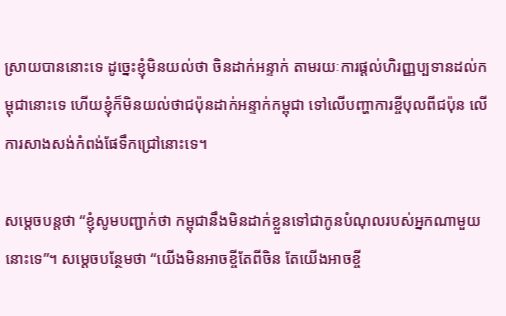ស្រាយបាននោះទេ ដូច្នេះខ្ញុំមិនយល់ថា ចិនដាក់អន្ទាក់ តាមរយៈការផ្តល់ហិរញ្ញប្បទានដល់កម្ពុជានោះទេ ហើយខ្ញុំក៏មិនយល់ថាជប៉ុនដាក់អន្ទាក់កម្ពុជា ទៅលើបញ្ហាការខ្ចីបុលពីជប៉ុន លើការសាងសង់កំពង់ផែទឹកជ្រៅនោះទេ។

សម្តេចបន្តថា “ខ្ញុំសូមបញ្ជាក់ថា កម្ពុជានឹងមិនដាក់ខ្លួនទៅជាកូនបំណុលរបស់អ្នកណាមួយនោះទេ”។ សម្តេចបន្ថែមថា “យើងមិនអាចខ្ចីតែពីចិន តែយើងអាចខ្ចី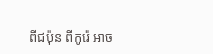ពីជប៉ុន ពីកូរ៉េ អាច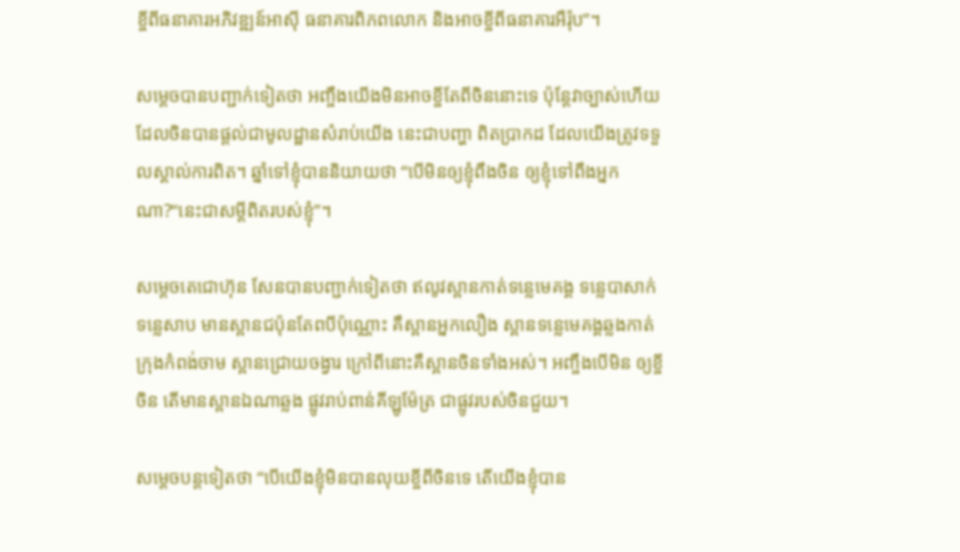ខ្ចីពីធនាគារអភិវឌ្ឍន៍អាស៊ី ធនាគារពិភពលោក និងអាចខ្ចីពីធនាគារអឺរ៉ុប”។

សម្តេចបានបញ្ជាក់ទៀតថា អញ្ចឹងយើងមិនអាចខ្ចីតែពីចិននោះទេ ប៉ុន្តែវាច្បាស់ហើយ ដែលចិនបានផ្តល់ជាមូលដ្ឋានសំរាប់យើង នេះជាបញ្ហា ពិតប្រាកដ ដែលយើងត្រូវទទួលស្គាល់ការពិត។ ឆ្នាំទៅខ្ញុំបាននិយាយថា “បើមិនឲ្យខ្ញុំពឹងចិន ឲ្យខ្ញុំទៅពឹងអ្នកណា?“នេះជាសម្តីពិតរបស់ខ្ញុំ”។

សម្តេចតេជោហ៊ុន សែនបានបញ្ជាក់ទៀតថា ឥលូវស្ពានកាត់ទន្លេមេគង្គ ទន្លេបាសាក់ ទន្លេសាប មានស្ពានជប៉ុនតែពបីប៉ុណ្ណោះ គឺស្ពានអ្នកលឿង ស្ពានទន្លេមេគង្គឆ្លងកាត់ក្រុងកំពង់ចាម ស្ពានជ្រោយចង្វារ ក្រៅពីនោះគឺស្ពានចិនទាំងអស់។ អញ្ចឹងបើមិន ឲ្យខ្ចីចិន តើមានស្ពានឯណាឆ្លង ផ្លូវរាប់ពាន់គីឡូម៉ែត្រ ជាផ្លូវរបស់ចិនជួយ។

សម្តេចបន្តទៀតថា “បើយើងខ្ញុំមិនបានលុយខ្ចីពីចិនទេ តើយើងខ្ញុំបាន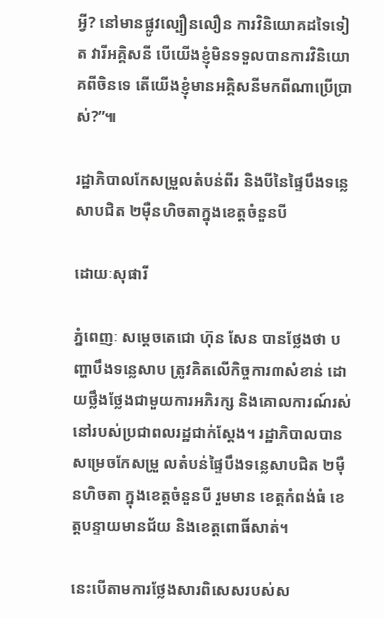អ្វី? នៅមានផ្លូវល្បឿនលឿន ការវិនិយោគដទៃទៀត វារីអគ្គិសនី បើយើងខ្ញុំមិនទទួលបានការវិនិយោគពីចិនទេ តើយើងខ្ញុំមានអគ្គិសនីមកពីណាប្រើប្រាស់?”៕

រដ្ឋាភិបាលកែសម្រួលតំបន់ពីរ និងបីនៃផ្ទៃបឹងទន្លេសាបជិត ២ម៉ឺនហិចតាក្នុងខេត្តចំនួនបី

ដោយៈសុផារី

ភ្នំពេញៈ សម្តេចតេជោ ហ៊ុន សែន បានថ្លែងថា បញ្ហាបឹងទន្លេសាប ត្រូវគិតលើកិច្ចការ៣សំខាន់ ដោយថ្លឹងថ្លែងជាមួយការអភិរក្ស និងគោលការណ៍រស់នៅរបស់ប្រជាពលរដ្ឋជាក់ស្តែង។ រដ្ឋាភិបាលបានសម្រេចកែសម្រួ លតំបន់ផ្ទៃបឹងទន្លេសាបជិត ២ម៉ឺនហិចតា ក្នុងខេត្តចំនួនបី រួមមាន ខេត្តកំពង់ធំ ខេត្តបន្ទាយមានជ័យ និងខេត្តពោធិ៍សាត់។

នេះបើតាមការថ្លែងសារពិសេសរបស់ស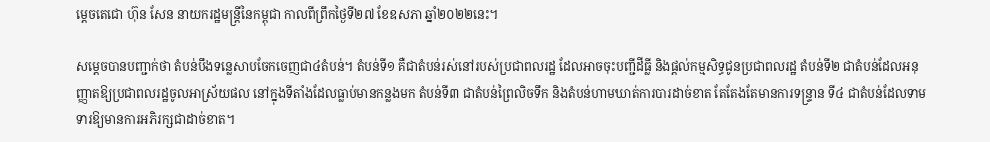ម្តេចតេជោ ហ៊ុន សែន នាយករដ្ឋមន្ត្រីនៃកម្ពុជា កាលពីព្រឹកថ្ងៃទី២៧ ខែឧសភា ឆ្នាំ២០២២នេះ។

សម្តេចបានបញ្ជាក់ថា តំបន់បឹងទន្លេសាបចែកចេញជា៤តំបន់។ តំបន់ទី១ គឺជាតំបន់រស់នៅរបស់ប្រជាពលរដ្ឋ ដែលអាចចុះបញ្ជីដីធ្លី និងផ្តល់កម្មសិទ្ធជូនប្រជាពលរដ្ឋ តំបន់ទី២ ជាតំបន់ដែលអនុញ្ញាតឱ្យប្រជាពលរដ្ឋចូលអាស្រ័យផល នៅក្នុងទីតាំងដែលធ្លាប់មានកន្លងមក តំបន់ទី៣ ជាតំបន់ព្រៃលិចទឹក និងតំបន់ហាមឃាត់ការបារដាច់ខាត តែតែងតែមានការទន្រ្ទាន ទី៤ ជាតំបន់ដែលទាមទារឱ្យមានការអភិរក្សជាដាច់ខាត។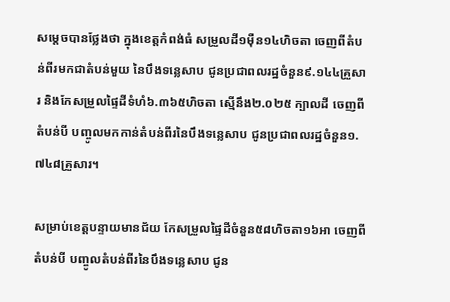សម្តេចបានថ្លែងថា ក្នុងខេត្តកំពង់ធំ សម្រួលដី១ម៉ឺន១៤ហិចតា ចេញពីតំបន់ពីរមកជាតំបន់មួយ នៃបឹងទន្លេសាប ជូនប្រជាពលរដ្ឋចំនួន៩.១៤៤គ្រួសារ និងកែសម្រួលផ្ទៃដីទំហំ៦.៣៦៥ហិចតា ស្មើនឹង២.០២៥ ក្បាលដី ចេញពីតំបន់បី បញ្ចូលមកកាន់តំបន់ពីរនៃបឹងទន្លេសាប ជូនប្រជាពលរដ្ឋចំនួន១.៧៤៨គ្រួសារ។

សម្រាប់ខេត្តបន្ទាយមានជ័យ កែសម្រួលផ្ទៃដីចំនួន៥៨ហិចតា១៦អា ចេញពីតំបន់បី បញ្ចូលតំបន់ពីរនៃបឹងទន្លេសាប ជូន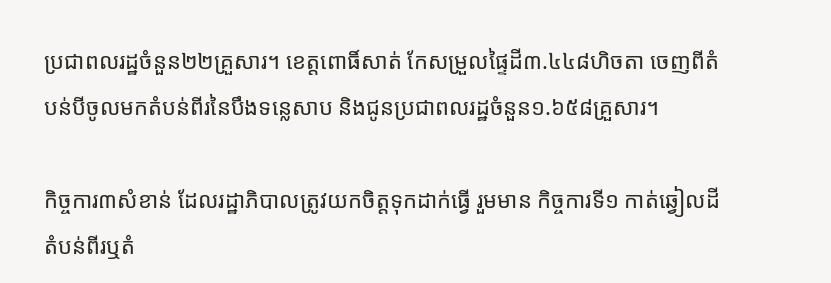ប្រជាពលរដ្ឋចំនួន២២គ្រួសារ។ ខេត្តពោធិ៍សាត់ កែសម្រួលផ្ទៃដី៣.៤៤៨ហិចតា ចេញពីតំបន់បីចូលមកតំបន់ពីរនៃបឹងទន្លេសាប និងជូនប្រជាពលរដ្ឋចំនួន១.៦៥៨គ្រួសារ។

កិច្ចការ៣សំខាន់ ដែលរដ្ឋាភិបាលត្រូវយកចិត្តទុកដាក់ធ្វើ រួមមាន កិច្ចការទី១ កាត់ឆ្វៀលដីតំបន់ពីរឬតំ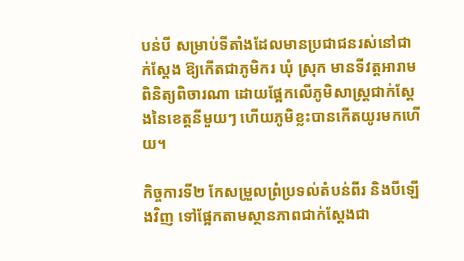បន់បី សម្រាប់ទីតាំងដែលមានប្រជាជនរស់នៅជាក់ស្តែង ឱ្យកើតជាភូមិករ ឃុំ ស្រុក មានទីវត្តអារាម ពិនិត្យពិចារណា ដោយផ្អែកលើភូមិសាស្ត្រជាក់ស្តែងនៃខេត្តនីមួយៗ ហើយភូមិខ្លះបានកើតយូរមកហើយ។

កិច្ចការទី២ កែសម្រួលព្រំប្រទល់តំបន់ពីរ និងបីឡើងវិញ ទៅផ្អែកតាមស្ថានភាពជាក់ស្តែងជា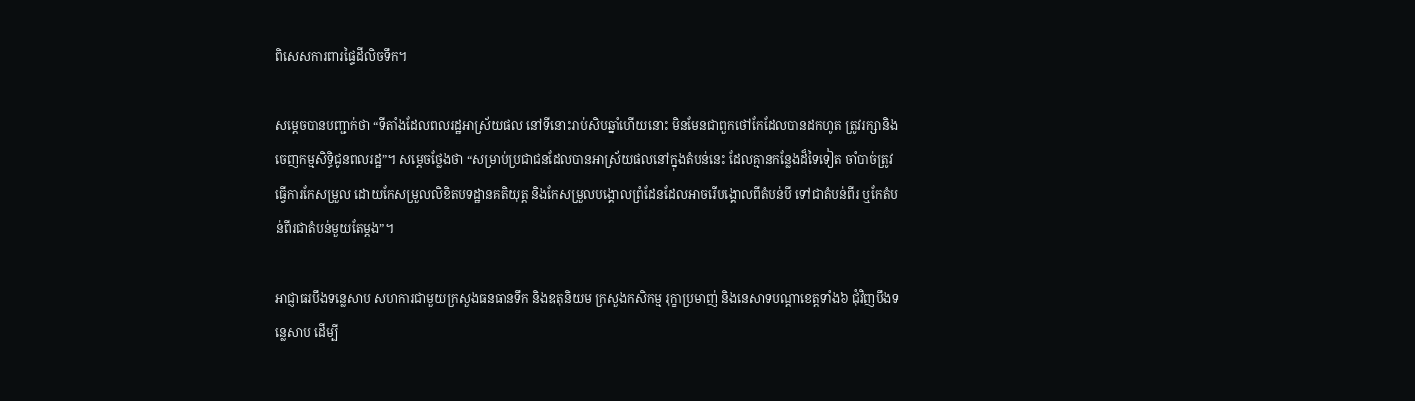ពិសេសការពារផ្ទៃដីលិចទឹក។

សម្តេចបានបញ្ជាក់ថា “ទីតាំងដែលពលរដ្ឋអាស្រ័យផល នៅទីនោះរាប់សិបឆ្នាំហើយនោះ មិនមែនជាពួកថៅកែដែលបានដកហូត ត្រូវរក្សានិងចេញកម្មសិទ្ធិជូនពលរដ្ឋ”។ សម្តេចថ្លែងថា “សម្រាប់ប្រជាជនដែលបានអាស្រ័យផលនៅក្នុងតំបន់នេះ ដែលគ្មានកន្លែងដ៏ទៃទៀត ចាំបាច់ត្រូវធ្វើការកែសម្រួល ដោយកែសម្រួលលិខិតបទដ្ឋានគតិយុត្ត និងកែសម្រួលបង្គោលព្រំដែនដែលអាចរើបង្គោលពីតំបន់បី ទៅជាតំបន់ពីរ ឬកែតំបន់ពីរជាតំបន់មួយតែម្តង”។

អាជ្ញាធរបឹងទន្លេសាប សហការជាមួយក្រសួងធនធានទឹក និងឧតុនិយម ក្រសួងកសិកម្ម រុក្ខាប្រមាញ់ និងនេសាទបណ្តាខេត្តទាំង៦ ជុំវិញបឹងទន្លេសាប ដើម្បី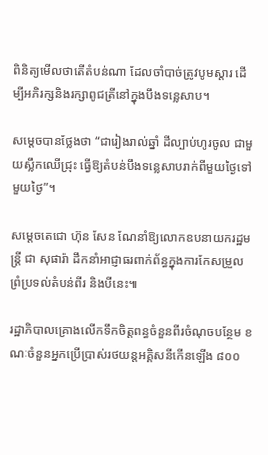ពិនិត្យមើលថាតើតំបន់ណា ដែលចាំបាច់ត្រូវបូមស្តារ ដើម្បីអភិរក្សនិងរក្សាពូជត្រីនៅក្នុងបឹងទន្លេសាប។

សម្តេចបានថ្លែងថា “ជារៀងរាល់ឆ្នាំ ដីល្បាប់ហូរចូល ជាមួយស្លឹកឈើជ្រុះ ធ្វើឱ្យតំបន់បឹងទន្លេសាបរាក់ពីមួយថ្ងៃទៅមួយថ្ងៃ”។

សម្តេចតេជោ ហ៊ុន សែន ណែនាំឱ្យលោកឧបនាយករដ្ឋមន្ត្រី ជា សុផារ៉ា ដឹកនាំអាជ្ញាធរពាក់ព័ន្ធក្នុងការកែសម្រួលព្រំប្រទល់តំបន់ពីរ និងបីនេះ៕

រដ្ឋាភិបាលគ្រោងលើកទឹកចិត្តពន្ធចំនួនពីរចំណុចបន្ថែម ខណៈចំនួនអ្នកប្រើប្រាស់រថយន្តអគ្គិសនីកើនឡើង ៨០០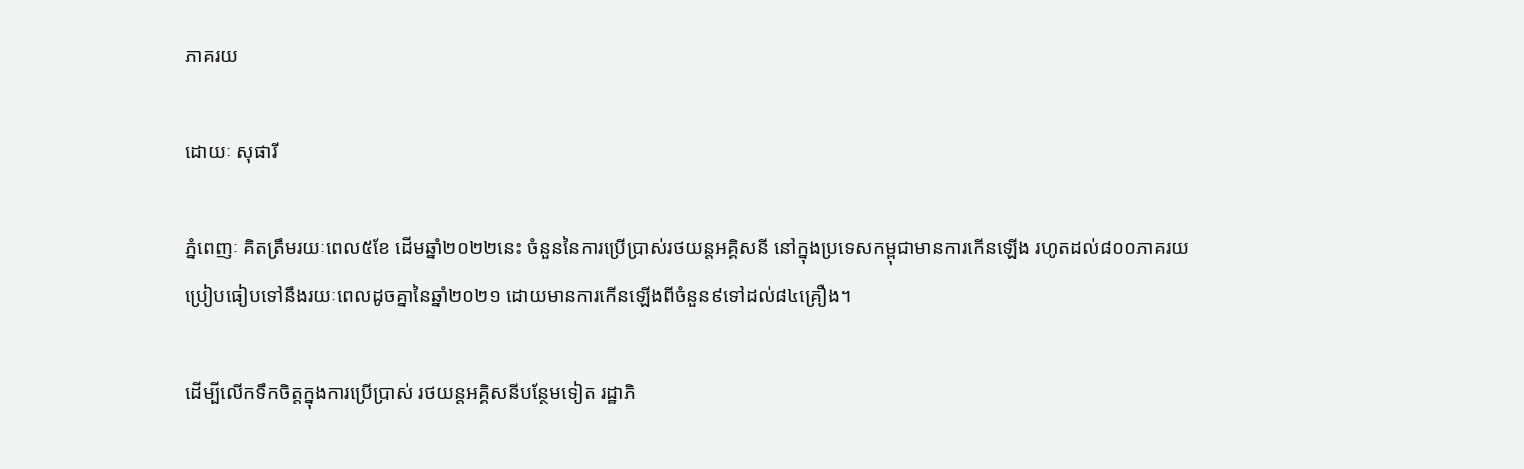ភាគរយ

ដោយៈ សុផារី

ភ្នំពេញៈ គិតត្រឹមរយៈពេល៥ខែ ដើមឆ្នាំ២០២២នេះ ចំនួននៃការប្រើប្រាស់រថយន្តអគ្គិសនី នៅក្នុងប្រទេសកម្ពុជាមានការកើនឡើង រហូតដល់៨០០ភាគរយ ប្រៀបធៀបទៅនឹងរយៈពេលដូចគ្នានៃឆ្នាំ២០២១ ដោយមានការកើនឡើងពីចំនួន៩ទៅដល់៨៤គ្រឿង។

ដើម្បីលើកទឹកចិត្តក្នុងការប្រើប្រាស់ រថយន្តអគ្គិសនីបន្ថែមទៀត រដ្ឋាភិ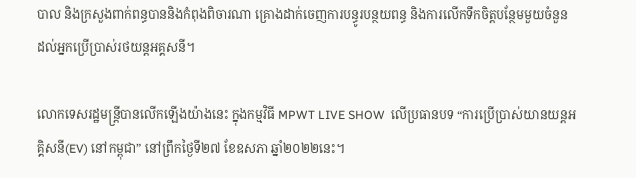បាល និងក្រសួងពាក់ពន្ធបាននិងកំពុងពិចារណា គ្រោងដាក់ចេញការបន្ធូរបន្ថយពន្ធ និងការលើកទឹកចិត្តបន្ថែមមួយចំនួន ដល់អ្នកប្រើប្រាស់រថយន្តអគ្គសនី។

លោកទេសរដ្ឋមន្ត្រីបានលើកឡើងយ៉ាងនេះ ក្នុងកម្មវិធី MPWT LIVE SHOW  លើប្រធានបទ “ការប្រើប្រាស់យានយន្តអគ្គិសនី(EV) នៅកម្ពុជា” នៅព្រឹកថ្ងៃទី២៧ ខែឧសភា ឆ្នាំ២០២២នេះ។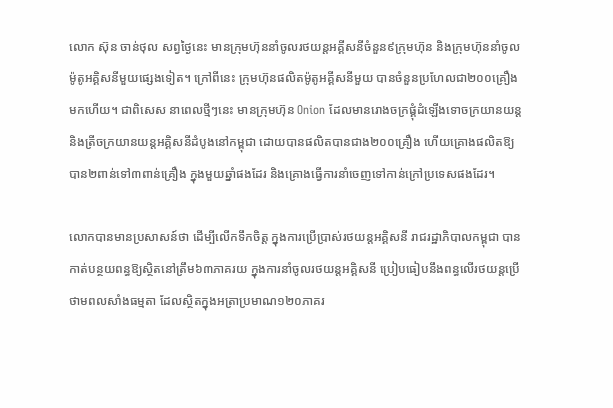លោក ស៊ុន ចាន់ថុល សព្វថ្ងៃនេះ មានក្រុមហ៊ុននាំចូលរថយន្តអគ្គីសនីចំនួន៩ក្រុមហ៊ុន និងក្រុមហ៊ុននាំចូលម៉ូតូអគ្គិសនីមួយផ្សេងទៀត។ ក្រៅពីនេះ ក្រុមហ៊ុនផលិតម៉ូតូអគ្គីសនីមួយ បានចំនួនប្រហែលជា២០០គ្រឿងមកហើយ។ ជាពិសេស នាពេលថ្មីៗនេះ មានក្រុមហ៊ុន Onion ដែលមានរោងចក្រផ្គុំដំឡើងទោចក្រយានយន្ត និងត្រីចក្រយានយន្តអគ្គិសនីដំបូងនៅកម្ពុជា ដោយបានផលិតបានជាង២០០គ្រឿង ហើយគ្រោងផលិតឱ្យបាន២ពាន់ទៅ៣ពាន់គ្រឿង ក្នុងមួយឆ្នាំផងដែរ និងគ្រោងធ្វើការនាំចេញទៅកាន់ក្រៅប្រទេសផងដែរ។

លោកបានមានប្រសាសន៍ថា ដើម្បីលើកទឹកចិត្ត ក្នុងការប្រើប្រាស់រថយន្តអគ្គិសនី រាជរដ្ឋាភិបាលកម្ពុជា បានកាត់បន្ថយពន្ធឱ្យស្ថិតនៅត្រឹម៦៣ភាគរយ ក្នុងការនាំចូលរថយន្តអគ្គិសនី ប្រៀបធៀបនឹងពន្ធលើរថយន្តប្រើថាមពលសាំងធម្មតា ដែលស្ថិតក្នុងអត្រាប្រមាណ១២០ភាគរ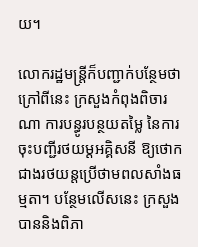យ។

លោករដ្ឋមន្ត្រីក៏បញ្ជាក់បន្ថែមថា ក្រៅពីនេះ ក្រសួងកំពុងពិចារណា ការបន្ធូរបន្ថយតម្លៃ នៃការចុះបញ្ជីរថយម្តអគ្គិសនី ឱ្យថោកជាងរថយន្តប្រើថាមពលសាំងធម្មតា។ បន្ថែមលើសនេះ ក្រសួងបាននិងពិភា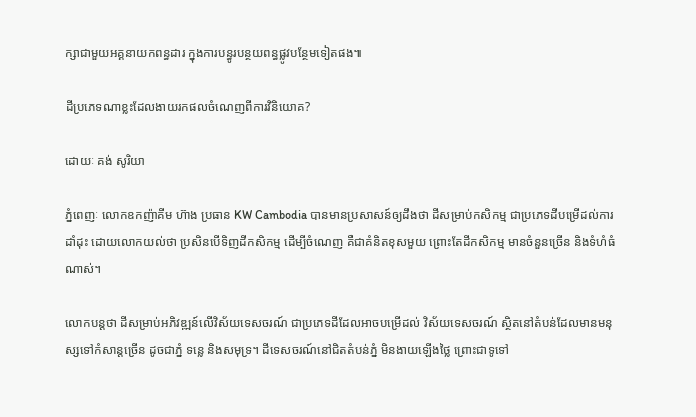ក្សាជាមួយអគ្គនាយកពន្ធដារ ក្នុងការបន្ធូរបន្ថយពន្ធផ្លូវបន្ថែមទៀតផង៕

ដីប្រភេទណាខ្លះដែលងាយរកផលចំណេញពីការវិនិយោគ?

ដោយៈ គង់ សូរិយា

ភ្នំពេញៈ លោកឧកញ៉ាគីម ហ៊ាង ប្រធាន KW Cambodia បានមានប្រសាសន៍ឲ្យដឹងថា ដីសម្រាប់កសិកម្ម ជាប្រភេទដីបម្រើដល់ការដាំដុះ ដោយលោកយល់ថា ប្រសិនបើទិញដីកសិកម្ម ដើម្បីចំណេញ គឺជាគំនិតខុសមួយ ព្រោះតែដីកសិកម្ម មានចំនួនច្រើន និងទំហំធំណាស់។

លោកបន្តថា ដីសម្រាប់អភិវឌ្ឍន៍លើវិស័យទេសចរណ៍ ជាប្រភេទដីដែលអាចបម្រើដល់ វិស័យទេសចរណ៍ ស្ថិតនៅតំបន់ដែលមានមនុស្សទៅកំសាន្តច្រើន ដូចជាភ្នំ ទន្លេ និងសមុទ្រ។ ដីទេសចរណ៍នៅជិតតំបន់ភ្នំ មិនងាយឡើងថ្លៃ ព្រោះជាទូទៅ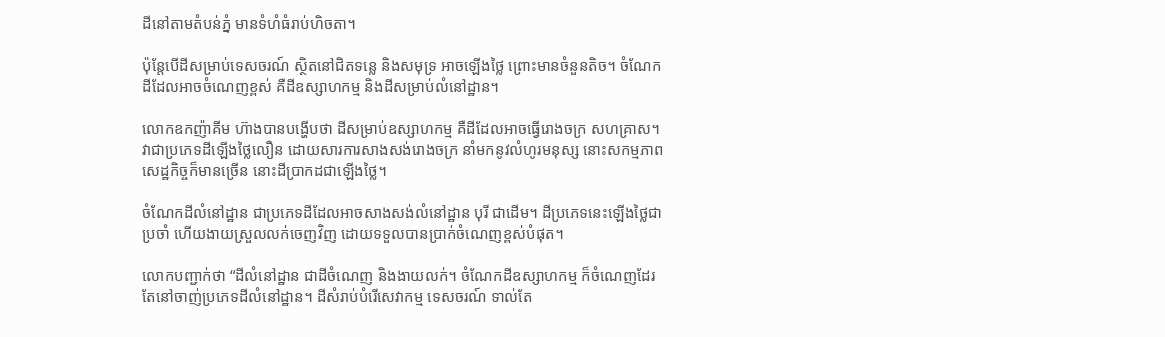ដីនៅតាមតំបន់ភ្នំ មានទំហំធំរាប់ហិចតា។

ប៉ុន្តែបើដីសម្រាប់ទេសចរណ៍ ស្ថិតនៅជិតទន្លេ និងសមុទ្រ អាចឡើងថ្លៃ ព្រោះមានចំនួនតិច។ ចំណែក ដីដែលអាចចំណេញខ្ពស់ គឺដីឧស្សាហកម្ម និងដីសម្រាប់លំនៅដ្ឋាន។

លោកឧកញ៉ាគីម ហ៊ាងបានបង្ហើបថា ដីសម្រាប់ឧស្សាហកម្ម គឺដីដែលអាចធ្វើរោងចក្រ សហគ្រាស។ វាជាប្រភេទដីឡើងថ្លៃលឿន ដោយសារការសាងសង់រោងចក្រ នាំមកនូវលំហូរមនុស្ស នោះសកម្មភាពសេដ្ឋកិច្ចក៏មានច្រើន នោះដីប្រាកដជាឡើងថ្លៃ។

ចំណែកដីលំនៅដ្ឋាន ជាប្រភេទដីដែលអាចសាងសង់លំនៅដ្ឋាន បុរី ជាដើម។ ដីប្រភេទនេះឡើងថ្លៃជាប្រចាំ ហើយងាយស្រួលលក់ចេញវិញ ដោយទទួលបានប្រាក់ចំណេញខ្ពស់បំផុត។

លោកបញ្ជាក់ថា “ដីលំនៅដ្ឋាន ជាដីចំណេញ និងងាយលក់។ ចំណែកដីឧស្សាហកម្ម ក៏ចំណេញដែរ តែនៅចាញ់ប្រភេទដីលំនៅដ្ឋាន។ ដីសំរាប់បំរើសេវាកម្ម ទេសចរណ៍ ទាល់តែ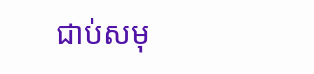ជាប់សមុ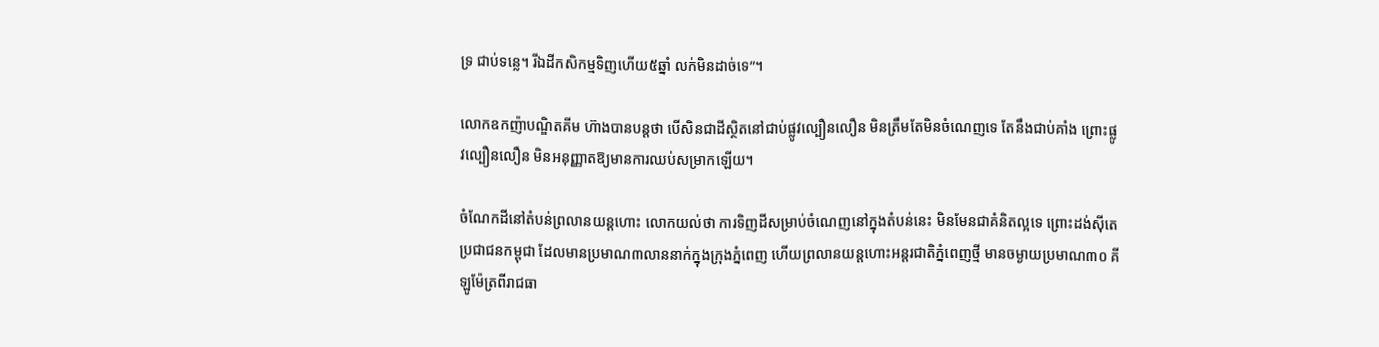ទ្រ ជាប់ទន្លេ។ រីឯដីកសិកម្មទិញហើយ៥ឆ្នាំ លក់មិនដាច់ទេ”។

លោកឧកញ៉ាបណ្ឌិតគីម ហ៊ាងបានបន្តថា បើសិនជាដីស្ថិតនៅជាប់ផ្លូវល្បឿនលឿន មិនត្រឹមតែមិនចំណេញទេ តែនឹងជាប់គាំង ព្រោះផ្លូវល្បឿនលឿន មិនអនុញ្ញាតឱ្យមានការឈប់សម្រាកឡើយ។

ចំណែកដីនៅតំបន់ព្រលានយន្តហោះ លោកយល់ថា ការទិញដីសម្រាប់ចំណេញនៅក្នុងតំបន់នេះ មិនមែនជាគំនិតល្អទេ ព្រោះដង់ស៊ីតេប្រជាជនកម្ពុជា ដែលមានប្រមាណ៣លាននាក់ក្នុងក្រុងភ្នំពេញ ហើយព្រលានយន្តហោះអន្តរជាតិភ្នំពេញថ្មី មានចម្ងាយប្រមាណ៣០ គីឡូម៉ែត្រពីរាជធា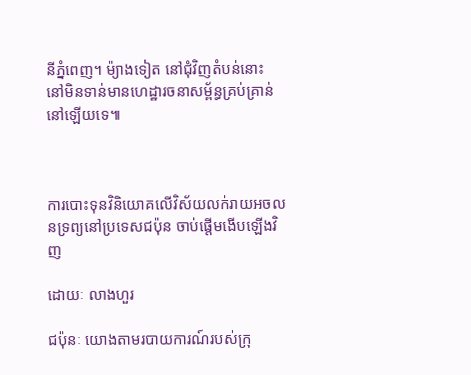នីភ្នំពេញ។ ម៉្យាងទៀត នៅជុំវិញតំបន់នោះ នៅមិនទាន់មានហេដ្ឋារចនាសម្ព័ន្ធគ្រប់គ្រាន់នៅឡើយទេ៕



ការបោះទុនវិនិយោគលើវិស័យលក់រាយអចលនទ្រព្យនៅប្រទេសជប៉ុន ចាប់ផ្តើមងើបឡើងវិញ

ដោយៈ លាងហួរ

ជប៉ុនៈ យោងតាមរបាយការណ៍របស់ក្រុ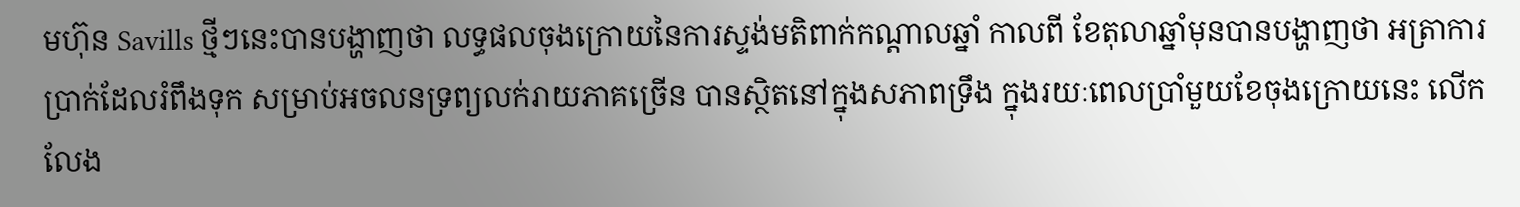មហ៊ុន Savills ថ្មីៗនេះបានបង្ហាញថា លទ្ធផលចុងក្រោយនៃការស្ទង់មតិពាក់កណ្តាលឆ្នាំ កាលពី ខែតុលាឆ្នាំមុនបានបង្ហាញថា អត្រាការប្រាក់ដែលរំពឹងទុក សម្រាប់អចលនទ្រព្យលក់រាយភាគច្រើន បានស្ថិតនៅក្នុងសភាពទ្រឹង ក្នុងរយៈពេលប្រាំមួយខែចុងក្រោយនេះ លើកលែង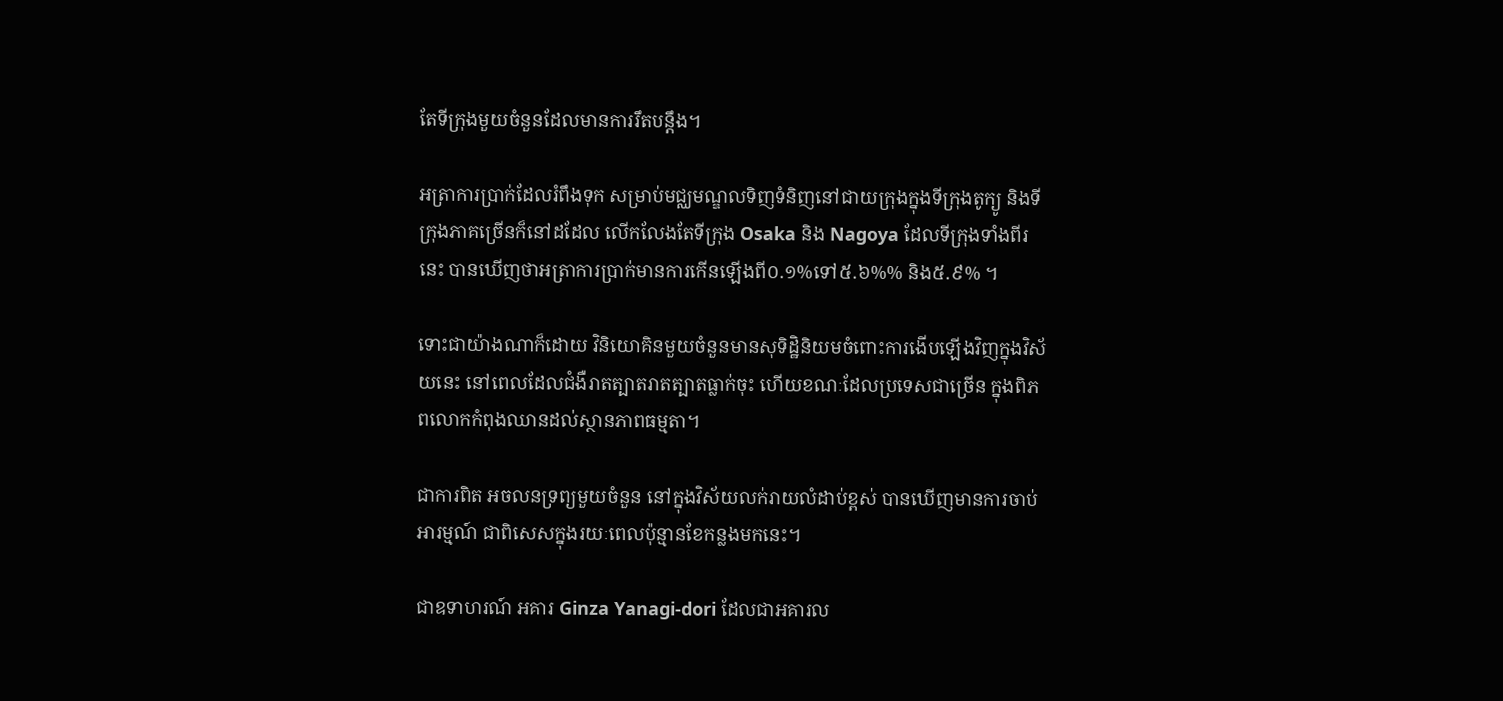តែទីក្រុងមួយចំនួនដែលមានការរឹតបន្តឹង។

អត្រាការប្រាក់ដែលរំពឹងទុក សម្រាប់មជ្ឈមណ្ឌលទិញទំនិញនៅជាយក្រុងក្នុងទីក្រុងតូក្យូ និងទីក្រុងភាគច្រើនក៏នៅដដែល លើកលែងតែទីក្រុង Osaka និង Nagoya ដែលទីក្រុងទាំងពីរនេះ បានឃើញថាអត្រាការប្រាក់មានការកើនឡើងពី០.១%ទៅ៥.៦%% និង៥.៩% ។

ទោះជាយ៉ាងណាក៏ដោយ វិនិយោគិនមួយចំនួនមានសុទិដ្ឋិនិយមចំពោះការងើបឡើងវិញក្នុងវិស័យនេះ នៅពេលដែលជំងឺរាតត្បាតរាតត្បាតធ្លាក់ចុះ ហើយខណៈដែលប្រទេសជាច្រើន ក្នុងពិភពលោកកំពុងឈានដល់ស្ថានភាពធម្មតា។

ជាការពិត អចលនទ្រព្យមួយចំនួន នៅក្នុងវិស័យលក់រាយលំដាប់ខ្ពស់ បានឃើញមានការចាប់អារម្មណ៍ ជាពិសេសក្នុងរយៈពេលប៉ុន្មានខែកន្លងមកនេះ។

ជាឧទាហរណ៍ អគារ Ginza Yanagi-dori ដែលជាអគារល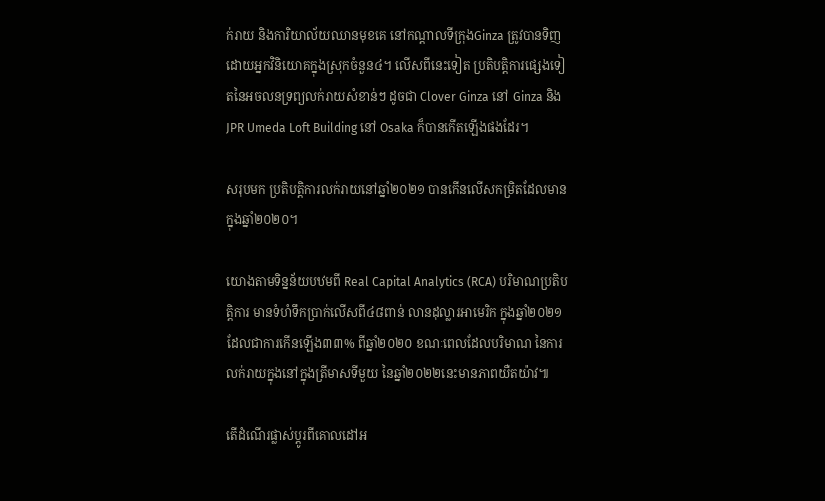ក់រាយ និងការិយាល័យឈានមុខគេ នៅកណ្តាលទីក្រុងGinza ត្រូវបានទិញដោយអ្នកវិនិយោគក្នុងស្រុកចំនួន៤។ លើសពីនេះទៀត ប្រតិបត្តិការផ្សេងទៀតនៃអចលនទ្រព្យលក់រាយសំខាន់ៗ ដូចជា Clover Ginza នៅ Ginza និង JPR Umeda Loft Building នៅ Osaka ក៏បានកើតឡើងផងដែរ។

សរុបមក ប្រតិបត្តិការលក់រាយនៅឆ្នាំ២០២១ បានកើនលើសកម្រិតដែលមានក្នុងឆ្នាំ២០២០។

យោងតាមទិន្នន័យបឋមពី Real Capital Analytics (RCA) បរិមាណប្រតិបត្តិការ មានទំហំទឹកប្រាក់លើសពី៤៨ពាន់ លានដុល្លារអាមេរិក ក្នុងឆ្នាំ២០២១ ដែលជាការកើនឡើង៣៣% ពីឆ្នាំ២០២០ ខណៈពេលដែលបរិមាណ នៃការលក់រាយក្នុងនៅក្នុងត្រីមាសទីមួយ នៃឆ្នាំ២០២២នេះមានភាពយឺតយ៉ាវ៕

តើដំណើរផ្លាស់ប្តូរពីគោលដៅអ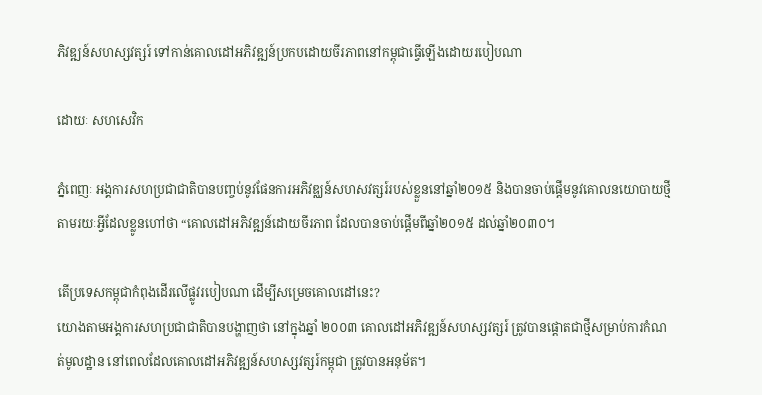ភិវឌ្ឍន៍សហស្សវត្សរ៍ ទៅកាន់គោលដៅអភិវឌ្ឍន៍ប្រកបដោយចីរភាពនៅកម្ពុជាធ្វើឡើងដោយរបៀបណា

ដោយៈ សហសេវិក

ភ្នំពេញៈ អង្គការសហប្រជាជាតិបានបញ្ចប់នូវផែនការអភិវឌ្ឈន៍សហសវត្សរ៍របស់ខ្លួននៅឆ្នាំ២០១៥ និងបានចាប់ផ្តើមនូវគោលនយោបាយថ្មី តាមរយៈអ្វីដែលខ្លូនហៅថា “គោលដៅអភិវឌ្ឍន៍ដោយចីរភាព ដែលបានចាប់ផ្តើមពីឆ្នាំ២០១៥ ដល់ឆ្នាំ២០៣០។

តើប្រទេសកម្ពុជាកំពុងដើរលើផ្លូវរបៀបណា ដើម្បីសម្រេចគោលដៅនេះ?
យោងតាមអង្គការសហប្រជាជាតិបានបង្ហាញថា នៅក្នុងឆ្នាំ ២០០៣ គោលដៅអភិវឌ្ឍន៍សហស្សវត្សរ៍ ត្រូវបានផ្តោតជាថ្មីសម្រាប់ការកំណត់មូលដ្ឋាន នៅពេលដែលគោលដៅអភិវឌ្ឍន៍សហស្សវត្សរ៍កម្ពុជា ត្រូវបានអនុម័ត។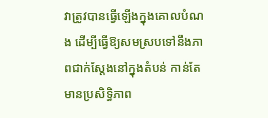វាត្រូវបានធ្វើឡើងក្នុងគោលបំណង ដើម្បីធ្វើឱ្យសមស្របទៅនឹងភាពជាក់ស្តែងនៅក្នុងតំបន់ កាន់តែមានប្រសិទ្ធិភាព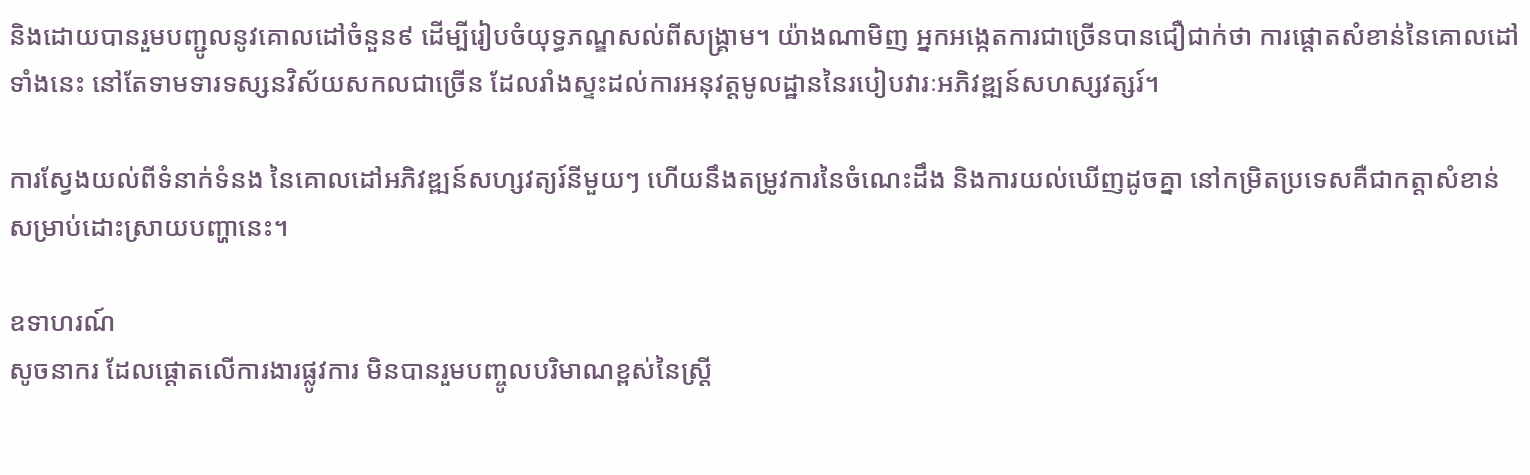និងដោយបានរួមបញ្ជូលនូវគោលដៅចំនួន៩ ដើម្បីរៀបចំយុទ្ធភណ្ឌសល់ពីសង្គ្រាម។ យ៉ាងណាមិញ អ្នកអង្កេតការជាច្រើនបានជឿជាក់ថា ការផ្តោតសំខាន់នៃគោលដៅទាំងនេះ នៅតែទាមទារទស្សនវិស័យសកលជាច្រើន ដែលរាំងស្ទះដល់ការអនុវត្តមូលដ្ឋាននៃរបៀបវារៈអភិវឌ្ឍន៍សហស្សវត្សរ៍។

ការស្វែងយល់ពីទំនាក់ទំនង នៃគោលដៅអភិវឌ្ឍន៍សហ្សវត្យរ៍នីមួយៗ ហើយនឹងតម្រូវការនៃចំណេះដឹង និងការយល់ឃើញដូចគ្នា នៅកម្រិតប្រទេសគឺជាកត្តាសំខាន់សម្រាប់ដោះស្រាយបញ្ហានេះ។

ឧទាហរណ៍
សូចនាករ ដែលផ្តោតលើការងារផ្លូវការ មិនបានរួមបញ្ចូលបរិមាណខ្ពស់នៃស្ត្រី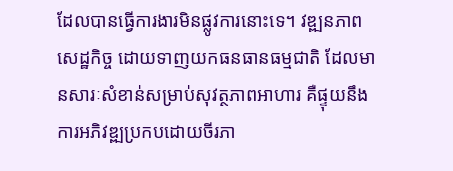ដែលបានធ្វើការងារមិនផ្លូវការនោះទេ។ វឌ្ឍនភាពសេដ្ឋកិច្ច ដោយទាញយកធនធានធម្មជាតិ ដែលមានសារៈសំខាន់សម្រាប់សុវត្ថភាពអាហារ គឺផ្ទុយនឹងការអភិវឌ្ឍប្រកបដោយចីរភា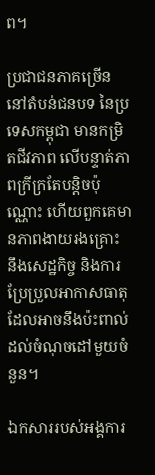ព។

ប្រជាជនភាគច្រើននៅតំបន់ជនបទ នៃប្រទេសកម្ពុជា មានកម្រិតជីវភាព លើបន្ទាត់ភាពក្រីក្រតែបន្តិចប៉ុណ្ណោះ ហើយពួកគេមានភាពងាយរងគ្រោះ នឹងសេដ្ឋកិច្ច និងការប្រែប្រួលអាកាសធាតុ ដែលអាចនឹងប៉ះពាល់ដល់ចំណុចដៅមួយចំនួន។

ឯកសាររបស់អង្គការ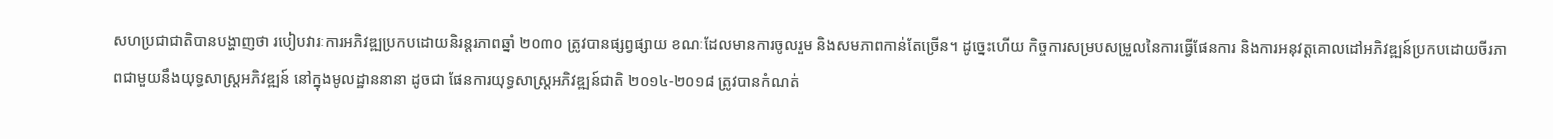សហប្រជាជាតិបានបង្ហាញថា របៀបវារៈការអភិវឌ្ឍប្រកបដោយនិរន្តរភាពឆ្នាំ ២០៣០ ត្រូវបានផ្សព្វផ្សាយ ខណៈដែលមានការចូលរួម និងសមភាពកាន់តែច្រើន។ ដូច្នេះហើយ កិច្ចការសម្របសម្រួលនៃការធ្វើផែនការ និងការអនុវត្តគោលដៅអភិវឌ្ឍន៍ប្រកបដោយចីរភាពជាមួយនឹងយុទ្ធសាស្ត្រអភិវឌ្ឍន៍ នៅក្នុងមូលដ្ឋាននានា ដូចជា ផែនការយុទ្ធសាស្ត្រអភិវឌ្ឍន៍ជាតិ ២០១៤-២០១៨ ត្រូវបានកំណត់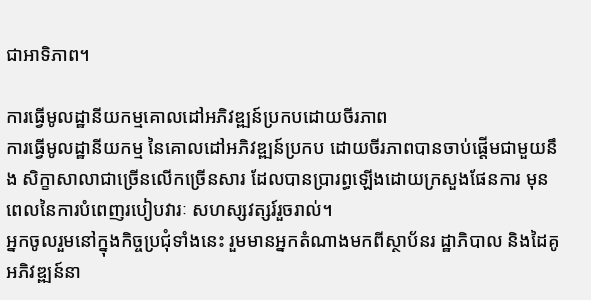ជាអាទិភាព។

ការធ្វើមូលដ្ឋានីយកម្មគោលដៅអភិវឌ្ឍន៍ប្រកបដោយចីរភាព
ការធ្វើមូលដ្ឋានីយកម្ម នៃគោលដៅអភិវឌ្ឍន៍ប្រកប ដោយចីរភាពបានចាប់ផ្តើមជាមួយនឹង សិក្ខាសាលាជាច្រើនលើកច្រើនសារ ដែលបានប្រារព្ធឡើងដោយក្រសួងផែនការ មុនពេលនៃការបំពេញរបៀបវារៈ សហស្សវត្សរ៍រួចរាល់។
អ្នកចូលរួមនៅក្នុងកិច្ចប្រជុំទាំងនេះ រួមមានអ្នកតំណាងមកពីស្ថាប័នរ ដ្ឋាភិបាល និងដៃគូអភិវឌ្ឍន៍នា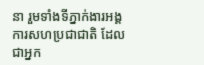នា រួមទាំងទីភ្នាក់ងារអង្គការសហប្រជាជាតិ ដែលជាអ្នក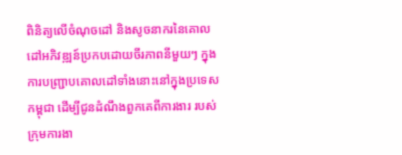ពិនិត្យលើចំណុចដៅ និងសូចនាករនៃគោលដៅអភិវឌ្ឍន៍ប្រកបដោយចីរភាពនីមួយៗ ក្នុងការបញ្ជ្រាបគោលដៅទាំងនោះនៅក្នុងប្រទេសកម្ពុជា ដើម្បីជូនដំណឹងពួកគេពីការងារ របស់ក្រុមការងា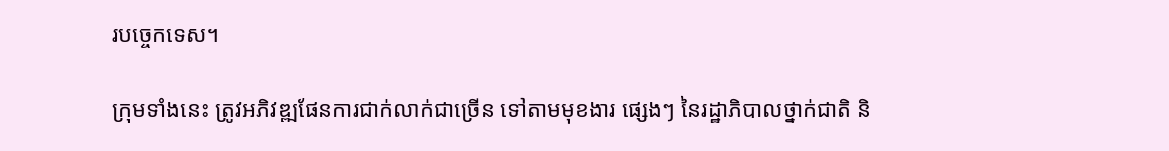របច្ចេកទេស។

ក្រុមទាំងនេះ ត្រូវអភិវឌ្ឍផែនការជាក់លាក់ជាច្រើន ទៅតាមមុខងារ ផ្សេងៗ នៃរដ្ឋាភិបាលថ្នាក់ជាតិ និ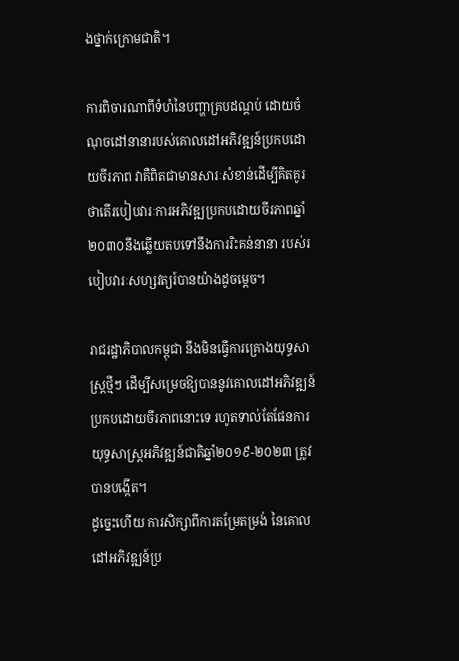ងថ្នាក់ក្រោមជាតិ។

ការពិចារណាពីទំហំនៃបញ្ហាគ្របដណ្តប់ ដោយចំណុចដៅនានារបស់គោលដៅអភិវឌ្ឍន៍ប្រកបដោយចីរភាព វាគឺពិតជាមានសារៈសំខាន់ដើម្បីគិតគូរ ថាតើរបៀបវារៈការអភិវឌ្ឍប្រកបដោយចីរភាពឆ្នាំ ២០៣០នឹងឆ្លើយតបទៅនឹងការរិះគន់នានា របស់របៀបវារៈសហ្សវត្យរ៍បានយ៉ាងដូចម្តេច។

រាជរដ្ឋាភិបាលកម្ពុជា នឹងមិនធ្វើការគ្រោងយុទ្ធសាស្ត្រថ្មីៗ ដើម្បីសម្រេចឱ្យបាននូវគោលដៅអភិវឌ្ឍន៍ ប្រកបដោយចីរភាពនោះទេ រហូតទាល់តែផែនការយុទ្ធសាស្ត្រអភិវឌ្ឍន៍ជាតិឆ្នាំ២០១៩-២០២៣ ត្រូវបានបង្កើត។
ដូច្នេះហើយ ការសិក្សាពីការតម្រែតម្រង់ នៃគោលដៅអភិវឌ្ឍន៍ប្រ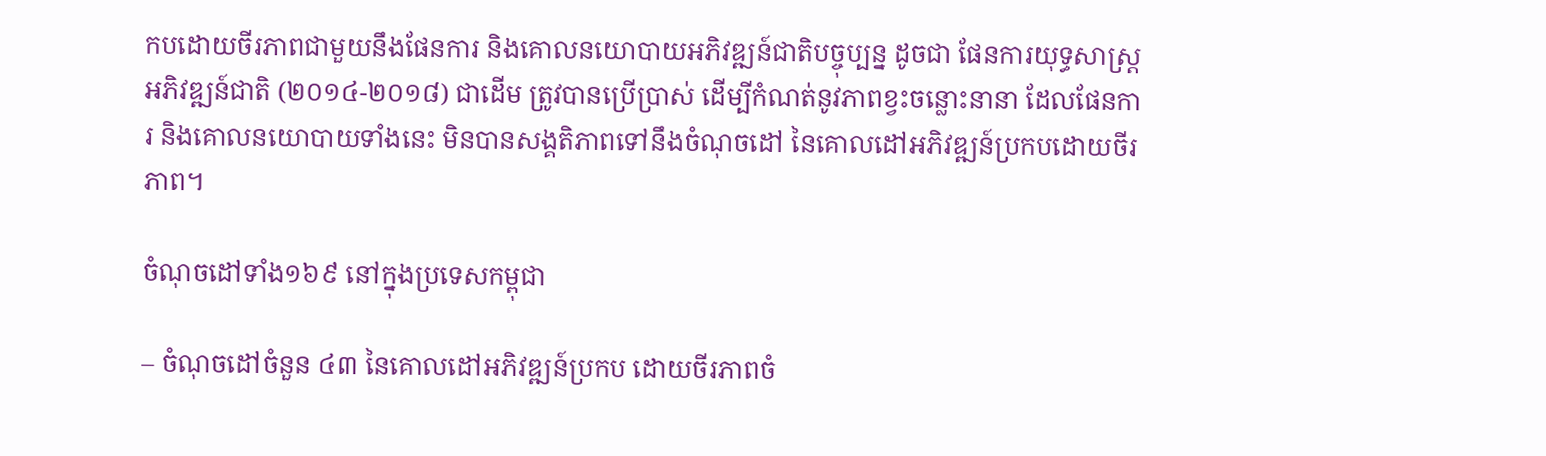កបដោយចីរភាពជាមួយនឹងផែនការ និងគោលនយោបាយអភិវឌ្ឍន៍ជាតិបច្ចុប្បន្ន ដូចជា ផែនការយុទ្ធសាស្ត្រអភិវឌ្ឍន៍ជាតិ (២០១៤-២០១៨) ជាដើម ត្រូវបានប្រើប្រាស់ ដើម្បីកំណត់នូវភាពខ្វះចន្លោះនានា ដែលផែនការ និងគោលនយោបាយទាំងនេះ មិនបានសង្គតិភាពទៅនឹងចំណុចដៅ នៃគោលដៅអភិវឌ្ឍន៍ប្រកបដោយចីរភាព។

ចំណុចដៅទាំង១៦៩ នៅក្នុងប្រទេសកម្ពុជា

– ចំណុចដៅចំនួន ៤៣ នៃគោលដៅអភិវឌ្ឍន៍ប្រកប ដោយចីរភាពចំ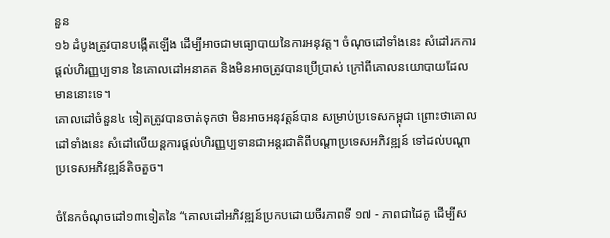នួន
១៦ ដំបូងត្រូវបានបង្កើតឡើង ដើម្បីអាចជាមធ្យោបាយនៃការអនុវត្ត។ ចំណុចដៅទាំងនេះ សំដៅរកការផ្តល់ហិរញ្ញប្បទាន នៃគោលដៅអនាគត និងមិនអាចត្រូវបានប្រើប្រាស់ ក្រៅពីគោលនយោបាយដែលមាននោះទេ។
គោលដៅចំនួន៤ ទៀតត្រូវបានចាត់ទុកថា មិនអាចអនុវត្តន៍បាន សម្រាប់ប្រទេសកម្ពុជា ព្រោះថាគោលដៅទាំងនេះ សំដៅលើយន្តការផ្តល់ហិរញ្ញប្បទានជាអន្តរជាតិពីបណ្តាប្រទេសអភិវឌ្ឍន៍ ទៅដល់បណ្តាប្រទេសអភិវឌ្ឍន៍តិចតួច។

ចំនែកចំណុចដៅ១៣ទៀតនៃ “គោលដៅអភិវឌ្ឍន៍ប្រកបដោយចីរភាពទី ១៧ - ភាពជាដៃគូ ដើម្បីស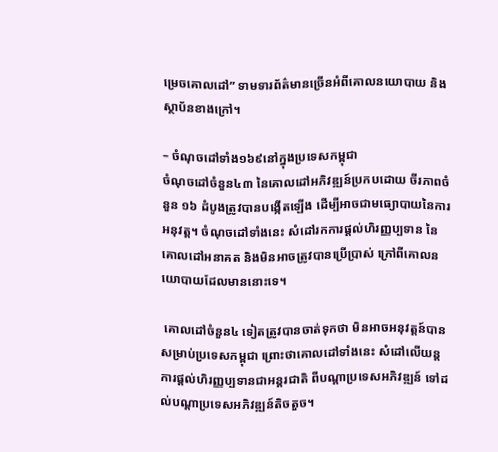ម្រេចគោលដៅ” ទាមទារព័ត៌មានច្រើនអំពីគោលនយោបាយ និងស្ថាប័នខាងក្រៅ។

– ចំណុចដៅទាំង១៦៩នៅក្នុងប្រទេសកម្ពុជា
ចំណុចដៅចំនួន៤៣ នៃគោលដៅអភិវឌ្ឍន៍ប្រកបដោយ ចីរភាពចំនួន ១៦ ដំបូងត្រូវបានបង្កើតឡើង ដើម្បីអាចជាមធ្យោបាយនៃការអនុវត្ត។ ចំណុចដៅទាំងនេះ សំដៅរកការផ្តល់ហិរញ្ញប្បទាន នៃគោលដៅអនាគត និងមិនអាចត្រូវបានប្រើប្រាស់ ក្រៅពីគោលនយោបាយដែលមាននោះទេ។

 គោលដៅចំនួន៤ ទៀតត្រូវបានចាត់ទុកថា មិនអាចអនុវត្តន៍បាន សម្រាប់ប្រទេសកម្ពុជា ព្រោះថាគោលដៅទាំងនេះ សំដៅលើយន្តការផ្តល់ហិរញ្ញប្បទានជាអន្តរជាតិ ពីបណ្តាប្រទេសអភិវឌ្ឍន៍ ទៅដល់បណ្តាប្រទេសអភិវឌ្ឍន៍តិចតួច។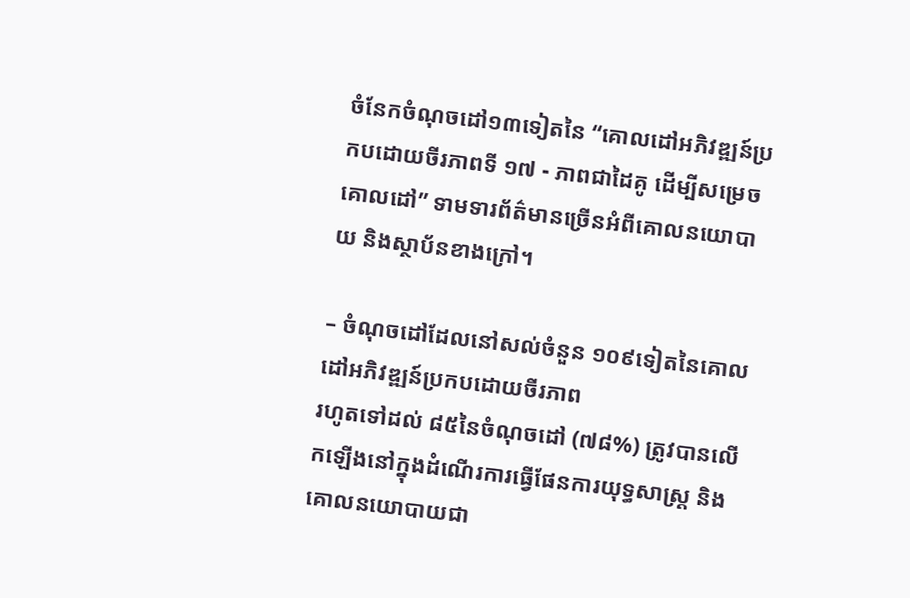ចំនែកចំណុចដៅ១៣ទៀតនៃ “គោលដៅអភិវឌ្ឍន៍ប្រកបដោយចីរភាពទី ១៧ - ភាពជាដៃគូ ដើម្បីសម្រេចគោលដៅ” ទាមទារព័ត៌មានច្រើនអំពីគោលនយោបាយ និងស្ថាប័នខាងក្រៅ។

– ចំណុចដៅដែលនៅសល់ចំនួន ១០៩ទៀតនៃគោលដៅអភិវឌ្ឍន៍ប្រកបដោយចីរភាព
រហូតទៅដល់ ៨៥នៃចំណុចដៅ (៧៨%) ត្រូវបានលើកឡើងនៅក្នុងដំណើរការធ្វើផែនការយុទ្ធសាស្ត្រ និងគោលនយោបាយជា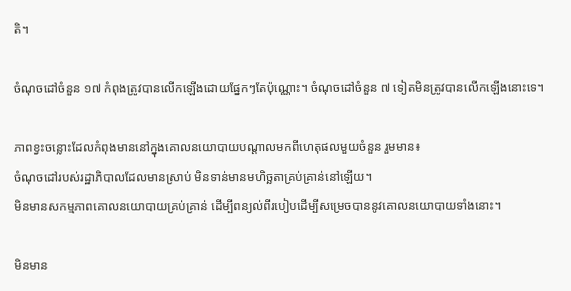តិ។

ចំណុចដៅចំនួន ១៧ កំពុងត្រូវបានលើកឡើងដោយផ្នែកៗតែប៉ុណ្ណោះ។ ចំណុចដៅចំនួន ៧ ទៀតមិនត្រូវបានលើកឡើងនោះទេ។

ភាពខ្វះចន្លោះដែលកំពុងមាននៅក្នុងគោលនយោបាយបណ្តាលមកពីហេតុផលមួយចំនួន រួមមាន៖
ចំណុចដៅរបស់រដ្ឋាភិបាលដែលមានស្រាប់ មិនទាន់មានមហិច្ឆតាគ្រប់គ្រាន់នៅឡើយ។
មិនមានសកម្មភាពគោលនយោបាយគ្រប់គ្រាន់ ដើម្បីពន្យល់ពីរបៀបដើម្បីសម្រេចបាននូវគោលនយោបាយទាំងនោះ។

មិនមាន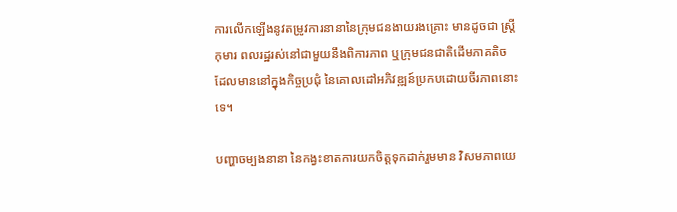ការលើកឡើងនូវតម្រូវការនានានៃក្រុមជនងាយរងគ្រោះ មានដូចជា ស្ត្រី កុមារ ពលរដ្ឋរស់នៅជាមួយនឹងពិការភាព ឬក្រុមជនជាតិដើមភាគតិច ដែលមាននៅក្នុងកិច្ចប្រជុំ នៃគោលដៅអភិវឌ្ឍន៍ប្រកបដោយចីរភាពនោះទេ។

បញ្ហាចម្បងនានា នៃកង្វះខាតការយកចិត្តទុកដាក់រួមមាន វិសមភាពយេ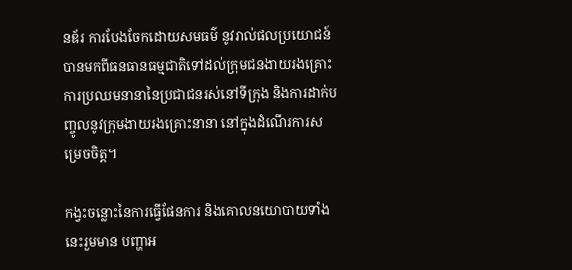នឌ័រ ការបែងចែកដោយសមធម៌ នូវរាល់ផលប្រយោជន៍ បានមកពីធនធានធម្មជាតិទៅដល់ក្រុមជនងាយរងគ្រោះ ការប្រឈមនានានៃប្រជាជនរស់នៅទីក្រុង និងការដាក់បញ្ចូលនូវក្រុមងាយរងគ្រោះនានា នៅក្នុងដំណើរការសម្រេចចិត្ត។

កង្វះចន្លោះនៃការធ្វើផែនការ និងគោលនយោបាយទាំងនេះរួមមាន បញ្ហាអ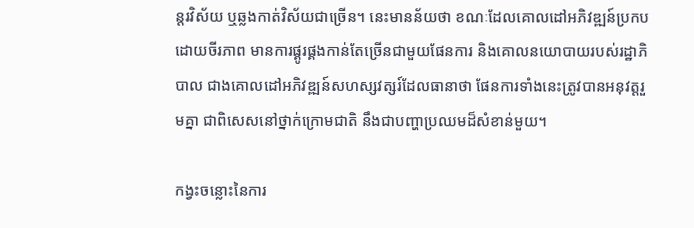ន្តរវិស័យ ឬឆ្លងកាត់វិស័យជាច្រើន។ នេះមានន័យថា ខណៈដែលគោលដៅអភិវឌ្ឍន៍ប្រកបដោយចីរភាព មានការផ្គូរផ្គងកាន់តែច្រើនជាមួយផែនការ និងគោលនយោបាយរបស់រដ្ឋាភិបាល ជាងគោលដៅអភិវឌ្ឍន៍សហស្សវត្សរ៍ដែលធានាថា ផែនការទាំងនេះត្រូវបានអនុវត្តរួមគ្នា ជាពិសេសនៅថ្នាក់ក្រោមជាតិ នឹងជាបញ្ហាប្រឈមដ៏សំខាន់មួយ។

កង្វះចន្លោះនៃការ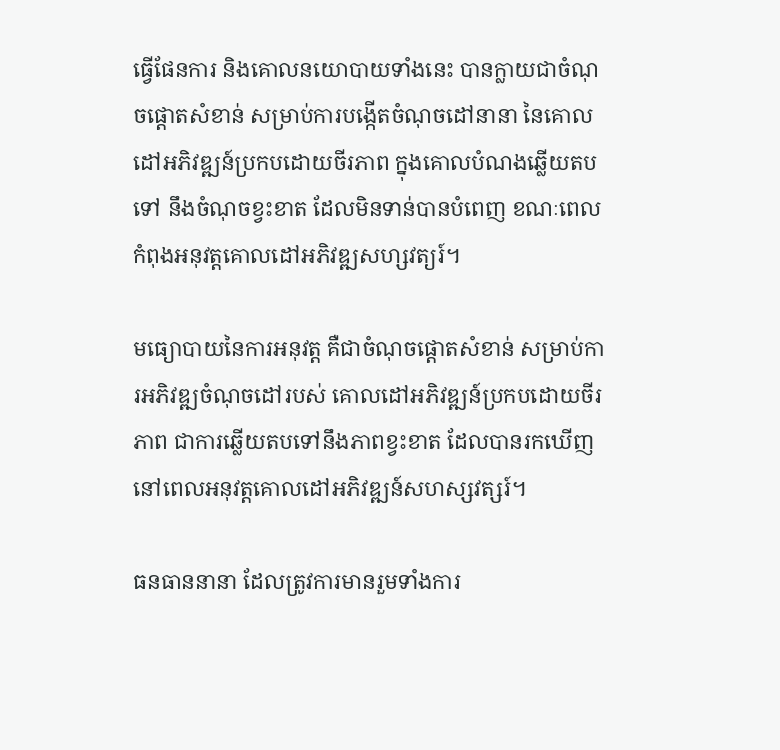ធ្វើផែនការ និងគោលនយោបាយទាំងនេះ បានក្លាយជាចំណុចផ្តោតសំខាន់ សម្រាប់ការបង្កើតចំណុចដៅនានា នៃគោលដៅអភិវឌ្ឍន៍ប្រកបដោយចីរភាព ក្នុងគោលបំណងឆ្លើយតបទៅ នឹងចំណុចខ្វះខាត ដែលមិនទាន់បានបំពេញ ខណៈពេលកំពុងអនុវត្តគោលដៅអភិវឌ្ឍសហ្សវត្យរ៍។

មធ្យោបាយនៃការអនុវត្ត គឺជាចំណុចផ្តោតសំខាន់ សម្រាប់ការអភិវឌ្ឍចំណុចដៅរបស់ គោលដៅអភិវឌ្ឍន៍ប្រកបដោយចីរភាព ជាការឆ្លើយតបទៅនឹងភាពខ្វះខាត ដែលបានរកឃើញ នៅពេលអនុវត្តគោលដៅអភិវឌ្ឍន៍សហស្សវត្សរ៍។

ធនធាននានា ដែលត្រូវការមានរួមទាំងការ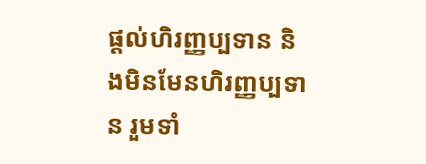ផ្តល់ហិរញ្ញប្បទាន និងមិនមែនហិរញ្ញប្បទាន រួមទាំ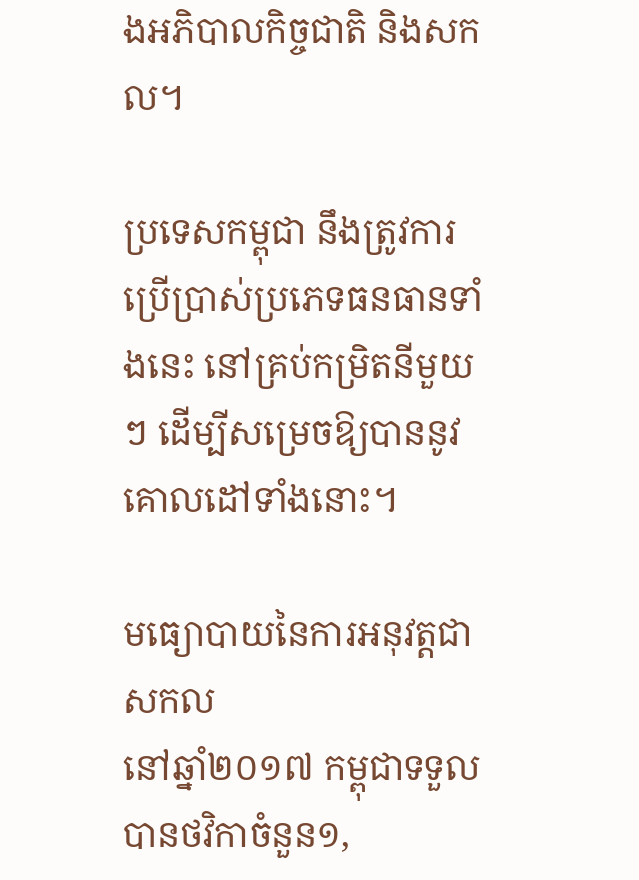ងអភិបាលកិច្ចជាតិ និងសកល។

ប្រទេសកម្ពុជា នឹងត្រូវការប្រើប្រាស់ប្រភេទធនធានទាំងនេះ នៅគ្រប់កម្រិតនីមួយៗ ដើម្បីសម្រេចឱ្យបាននូវគោលដៅទាំងនោះ។

មធ្យោបាយនៃការអនុវត្តជាសកល
នៅឆ្នាំ២០១៧ កម្ពុជាទទួលបានថវិកាចំនួន១,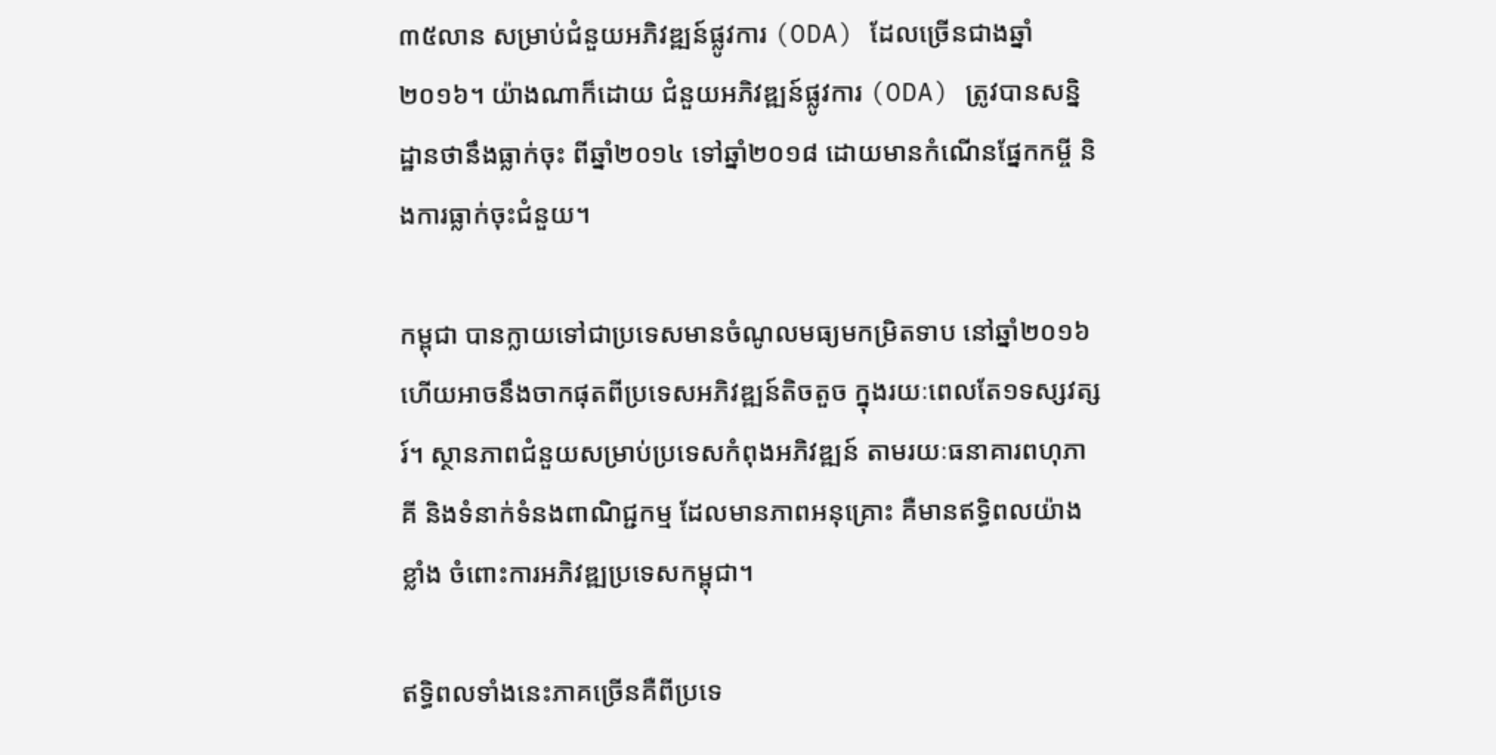៣៥លាន សម្រាប់ជំនួយអភិវឌ្ឍន៍ផ្លូវការ (ODA) ដែលច្រើនជាងឆ្នាំ២០១៦។ យ៉ាងណាក៏ដោយ ជំនួយអភិវឌ្ឍន៍ផ្លូវការ (ODA) ត្រូវបានសន្និដ្ឋានថានឹងធ្លាក់ចុះ ពីឆ្នាំ២០១៤ ទៅឆ្នាំ២០១៨ ដោយមានកំណើនផ្នែកកម្ចី និងការធ្លាក់ចុះជំនួយ។

កម្ពុជា បានក្លាយទៅជាប្រទេសមានចំណូលមធ្យមកម្រិតទាប នៅឆ្នាំ២០១៦ ហើយអាចនឹងចាកផុតពីប្រទេសអភិវឌ្ឍន៍តិចតួច ក្នុងរយៈពេលតែ១ទស្សវត្សរ៍។ ស្ថានភាពជំនួយសម្រាប់ប្រទេសកំពុងអភិវឌ្ឍន៍ តាមរយៈធនាគារពហុភាគី និងទំនាក់ទំនងពាណិជ្ជកម្ម ដែលមានភាពអនុគ្រោះ គឺមានឥទ្ធិពលយ៉ាងខ្លាំង ចំពោះការអភិវឌ្ឍប្រទេសកម្ពុជា។

ឥទ្ធិពលទាំងនេះភាគច្រើនគឺពីប្រទេ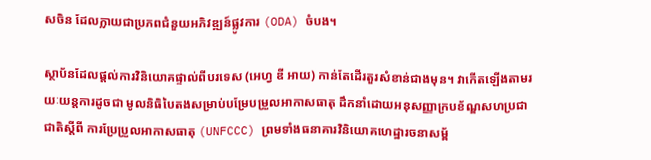សចិន ដែលក្លាយជាប្រភពជំនួយអភិវឌ្ឍន៍ផ្លូវការ (ODA) ចំបង។

ស្ថាប័នដែលផ្តល់ការវិនិយោគផ្ទាល់ពីបរទេស (អេហ្វ ឌី អាយ) កាន់តែដើរតួរសំខាន់ជាងមុន។ វាកើតឡើងតាមរយៈយន្តការដូចជា មូលនិធិបៃតងសម្រាប់បម្រែបម្រួលអាកាសធាតុ ដឹកនាំដោយអនុសញ្ញាក្របខ័ណ្ឌសហប្រជាជាតិស្តីពី ការប្រែប្រួលអាកាសធាតុ (UNFCCC) ព្រមទាំងធនាគារវិនិយោគហេដ្ឋារចនាសម្ព័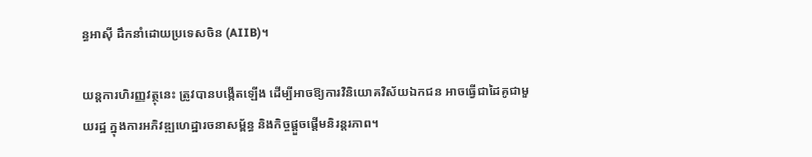ន្ធអាស៊ី ដឹកនាំដោយប្រទេសចិន (AIIB)។

យន្តការហិរញ្ញវត្ថុនេះ ត្រូវបានបង្កើតឡើង ដើម្បីអាចឱ្យការវិនិយោគវិស័យឯកជន អាចធ្វើជាដៃគូជាមួយរដ្ឋ ក្នុងការអភិវឌ្ឍហេដ្ឋារចនាសម្ព័ន្ធ និងកិច្ចផ្តួចផ្តើមនិរន្តរភាព។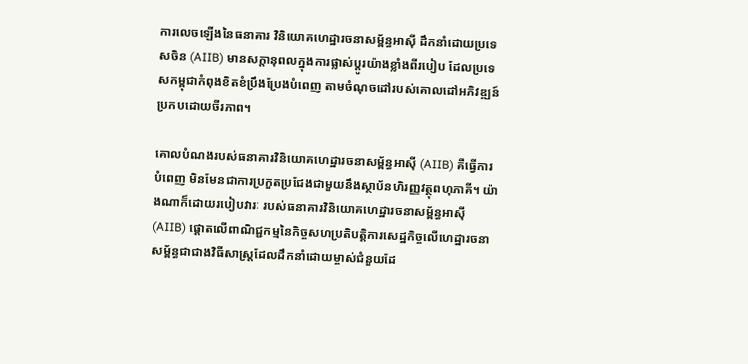ការលេចឡើងនៃធនាគារ វិនិយោគហេដ្ឋារចនាសម្ព័ន្ធអាស៊ី ដឹកនាំដោយប្រទេសចិន (AIIB) មានសក្តានុពលក្នុងការផ្លាស់ប្តូរយ៉ាងខ្លាំងពីរបៀប ដែលប្រទេសកម្ពុជាកំពុងខិតខំប្រឹងប្រែងបំពេញ តាមចំណុចដៅរបស់គោលដៅអភិវឌ្ឍន៍ប្រកបដោយចីរភាព។

គោលបំណងរបស់ធនាគារវិនិយោគហេដ្ឋារចនាសម្ព័ន្ធអាស៊ី (AIIB) គឺធ្វើការបំពេញ មិនមែនជាការប្រកួតប្រជែងជាមួយនឹងស្ថាប័នហិរញ្ញវត្ថុពហុភាគី។ យ៉ាងណាក៏ដោយរបៀបវារៈ របស់ធនាគារវិនិយោគហេដ្ឋារចនាសម្ព័ន្ធអាស៊ី (AIIB) ផ្តោតលើពាណិជ្ជកម្មនៃកិច្ចសហប្រតិបត្តិការសេដ្ឋកិច្ចលើហេដ្ឋារចនាសម្ព័ន្ធជាជាងវិធីសាស្ត្រដែលដឹកនាំដោយម្ចាស់ជំនួយដែ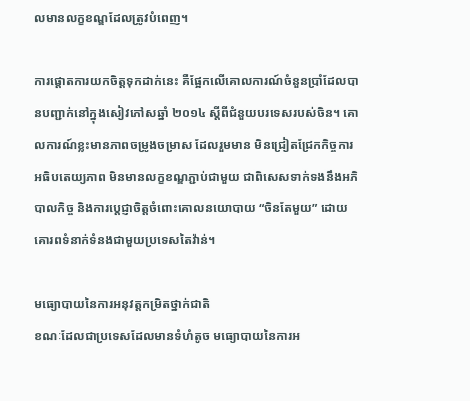លមានលក្ខខណ្ឌដែលត្រូវបំពេញ។

ការផ្តោតការយកចិត្តទុកដាក់នេះ គឺផ្អែកលើគោលការណ៍ចំនួនប្រាំដែលបានបញ្ជាក់នៅក្នុងសៀវភៅសឆ្នាំ ២០១៤ ស្តីពីជំនួយបរទេសរបស់ចិន។ គោលការណ៍ខ្លះមានភាពចម្រូងចម្រាស ដែលរួមមាន មិនជ្រៀតជ្រែកកិច្ចការអធិបតេយ្យភាព មិនមានលក្ខខណ្ឌភ្ជាប់ជាមួយ ជាពិសេសទាក់ទងនឹងអភិបាលកិច្ច និងការប្តេជ្ញាចិត្តចំពោះគោលនយោបាយ “ចិនតែមួយ” ដោយគោរពទំនាក់ទំនងជាមួយប្រទេសតៃវ៉ាន់។

មធ្យោបាយនៃការអនុវត្តកម្រិតថ្នាក់ជាតិ
ខណៈដែលជាប្រទេសដែលមានទំហំតូច មធ្យោបាយនៃការអ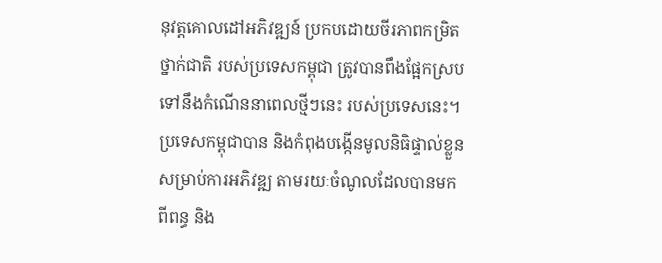នុវត្តគោលដៅអភិវឌ្ឍន៍ ប្រកបដោយចីរភាពកម្រិតថ្នាក់ជាតិ របស់ប្រទេសកម្ពុជា ត្រូវបានពឹងផ្អែកស្របទៅនឹងកំណើននាពេលថ្មីៗនេះ របស់ប្រទេសនេះ។ ប្រទេសកម្ពុជាបាន និងកំពុងបង្កើនមូលនិធិផ្ទាល់ខ្លួន សម្រាប់ការអភិវឌ្ឍ តាមរយៈចំណូលដែលបានមកពីពន្ធ និង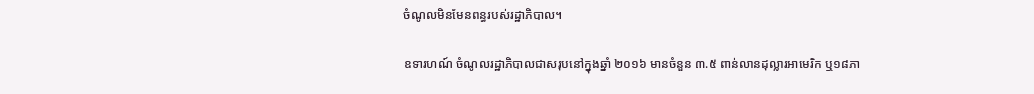ចំណូលមិនមែនពន្ធរបស់រដ្ឋាភិបាល។

ឧទារហណ៍ ចំណូលរដ្ឋាភិបាលជាសរុបនៅក្នុងឆ្នាំ ២០១៦ មានចំនួន ៣.៥ ពាន់លានដុល្លារអាមេរិក ឬ១៨ភា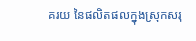គរយ នៃផលិតផលក្នុងស្រុកសរុ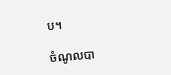ប។

ចំណូលបា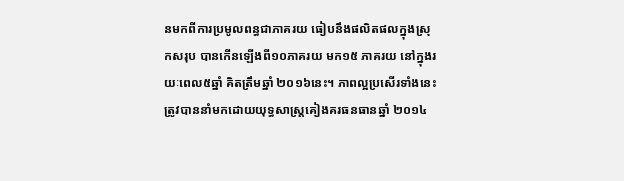នមកពីការប្រមូលពន្ធជាភាគរយ ធៀបនឹងផលិតផលក្នុងស្រុកសរុប បានកើនឡើងពី១០ភាគរយ មក១៥ ភាគរយ នៅក្នុងរយៈពេល៥ឆ្នាំ គិតត្រឹមឆ្នាំ ២០១៦នេះ។ ភាពល្អប្រសើរទាំងនេះ ត្រូវបាននាំមកដោយយុទ្ធសាស្ត្រគៀងគរធនធានឆ្នាំ ២០១៤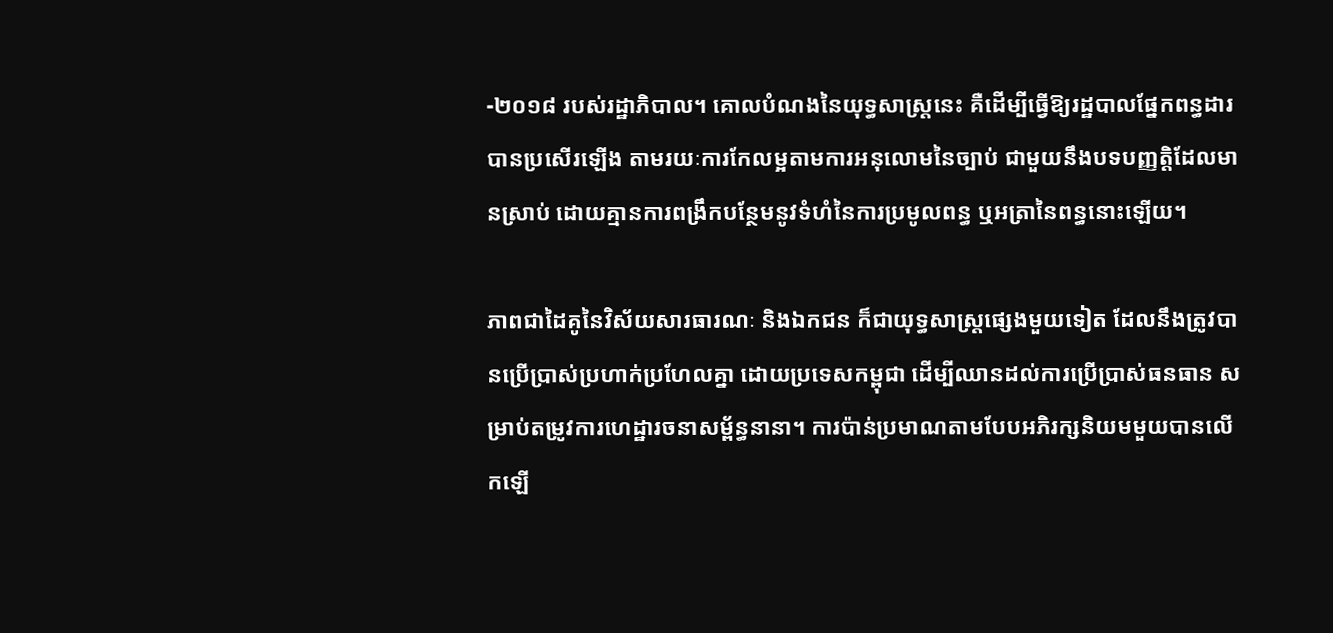-២០១៨ របស់រដ្ឋាភិបាល។ គោលបំណងនៃយុទ្ធសាស្ត្រនេះ គឺដើម្បីធ្វើឱ្យរដ្ឋបាលផ្នែកពន្ធដារបានប្រសើរឡើង តាមរយៈការកែលម្អតាមការអនុលោមនៃច្បាប់ ជាមួយនឹងបទបញ្ញត្តិដែលមានស្រាប់ ដោយគ្មានការពង្រឹកបន្ថែមនូវទំហំនៃការប្រមូលពន្ធ ឬអត្រានៃពន្ធនោះឡើយ។

ភាពជាដៃគូនៃវិស័យសារធារណៈ និងឯកជន ក៏ជាយុទ្ធសាស្ត្រផ្សេងមួយទៀត ដែលនឹងត្រូវបានប្រើប្រាស់ប្រហាក់ប្រហែលគ្នា ដោយប្រទេសកម្ពុជា ដើម្បីឈានដល់ការប្រើប្រាស់ធនធាន សម្រាប់តម្រូវការហេដ្ឋារចនាសម្ព័ន្ធនានា។ ការប៉ាន់ប្រមាណតាមបែបអភិរក្សនិយមមួយបានលើកឡើ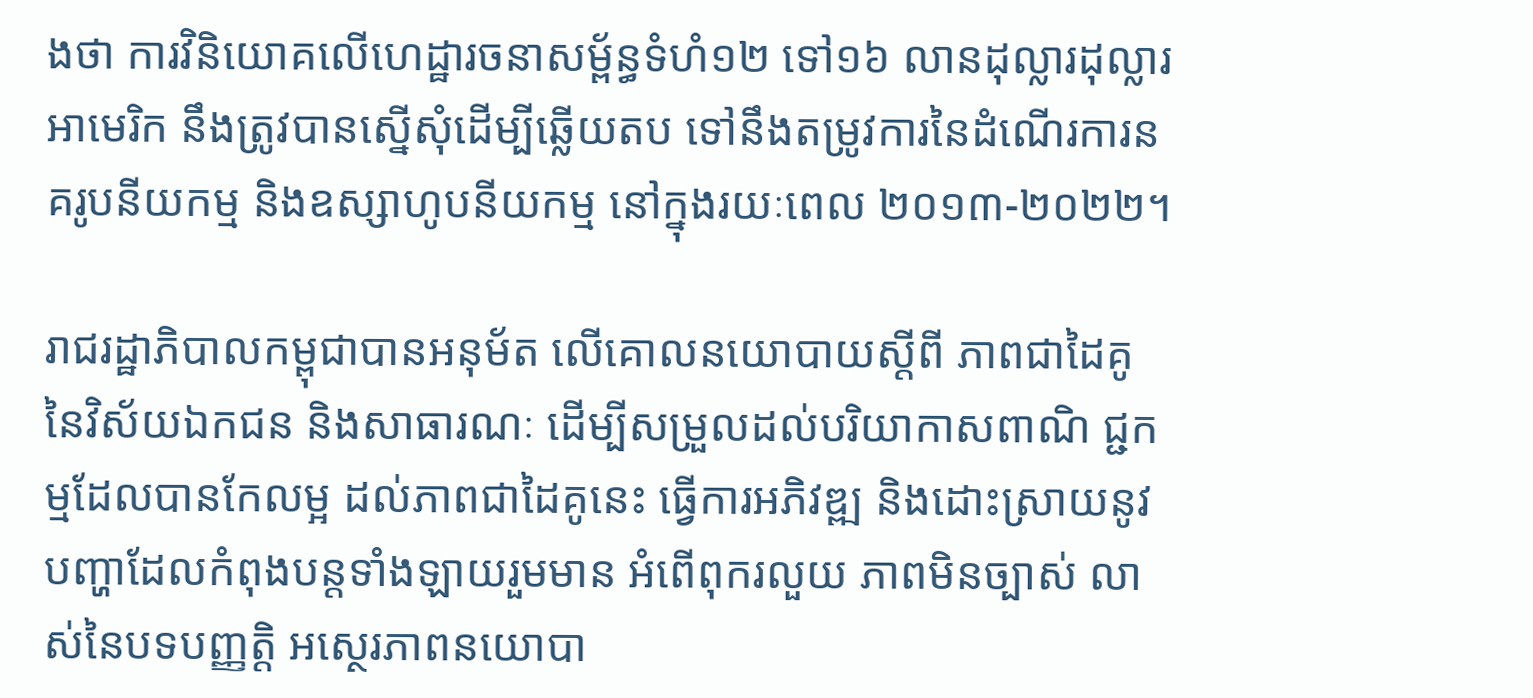ងថា ការវិនិយោគលើហេដ្ឋារចនាសម្ព័ន្ធទំហំ១២ ទៅ១៦ លានដុល្លារដុល្លារអាមេរិក នឹងត្រូវបានស្នើសុំដើម្បីឆ្លើយតប ទៅនឹងតម្រូវការនៃដំណើរការនគរូបនីយកម្ម និងឧស្សាហូបនីយកម្ម នៅក្នុងរយៈពេល ២០១៣-២០២២។

រាជរដ្ឋាភិបាលកម្ពុជាបានអនុម័ត លើគោលនយោបាយស្តីពី ភាពជាដៃគូនៃវិស័យឯកជន និងសាធារណៈ ដើម្បីសម្រួលដល់បរិយាកាសពាណិ ជ្ជកម្មដែលបានកែលម្អ ដល់ភាពជាដៃគូនេះ ធ្វើការអភិវឌ្ឍ និងដោះស្រាយនូវបញ្ហាដែលកំពុងបន្តទាំងឡាយរួមមាន អំពើពុករលួយ ភាពមិនច្បាស់ លាស់នៃបទបញ្ញត្តិ អស្ថេរភាពនយោបា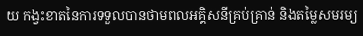យ កង្វះខាតនៃការទទួលបានថាមពលអគ្គិសនីគ្រប់គ្រាន់ និងតម្លៃសមរម្យ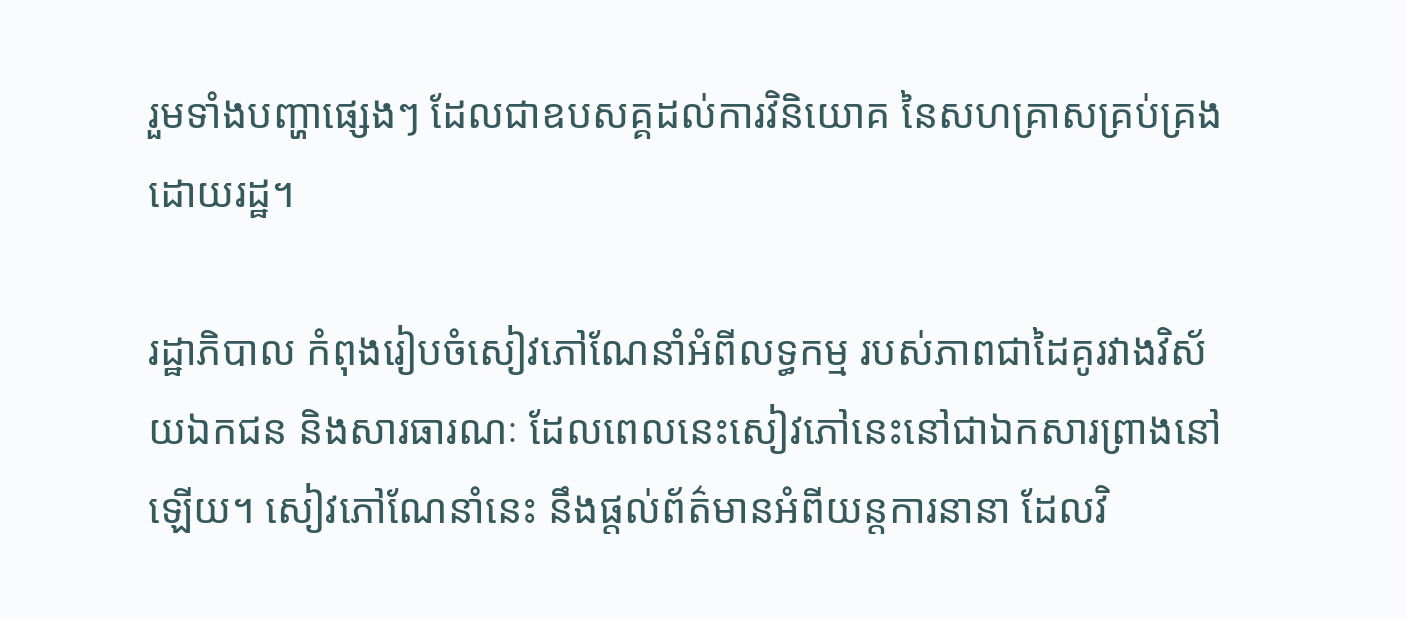រួមទាំងបញ្ហាផ្សេងៗ ដែលជាឧបសគ្គដល់ការវិនិយោគ នៃសហគ្រាសគ្រប់គ្រងដោយរដ្ឋ។

រដ្ឋាភិបាល កំពុងរៀបចំសៀវភៅណែនាំអំពីលទ្ធកម្ម របស់ភាពជាដៃគូរវាងវិស័យឯកជន និងសារធារណៈ ដែលពេលនេះសៀវភៅនេះនៅជាឯកសារព្រាងនៅឡើយ។ សៀវភៅណែនាំនេះ នឹងផ្តល់ព័ត៌មានអំពីយន្តការនានា ដែលវិ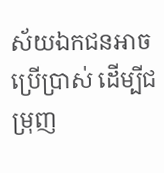ស័យឯកជនអាចប្រើប្រាស់ ដើម្បីជម្រុញ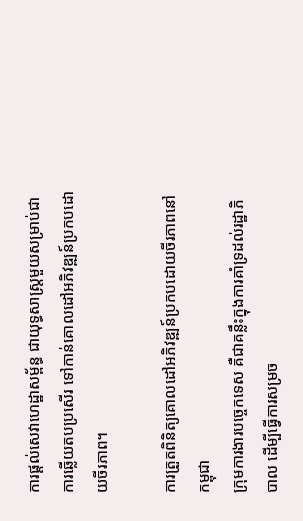ការផ្តល់សេវាហេដ្ឋាសម្ព័ន្ធ ជាយុទ្ធសាស្ត្រមួយសម្រាប់ជាការឆ្លើយតបប្រសើរ ទៅកាន់គោលដៅអភិវឌ្ឍន៍ប្រកបដោយចីរភាព។

ការត្រួតពិនិត្យគោលដៅអភិវឌ្ឍន៍ប្រកបដោយចីរភាពនៅកម្ពុជា
ក្រុមការងារបច្ចេកទេស គឺជាគន្លឹះក្នុងការគាំទ្រដល់រដ្ឋាភិបាល ដើម្បីធ្វើការសម្រច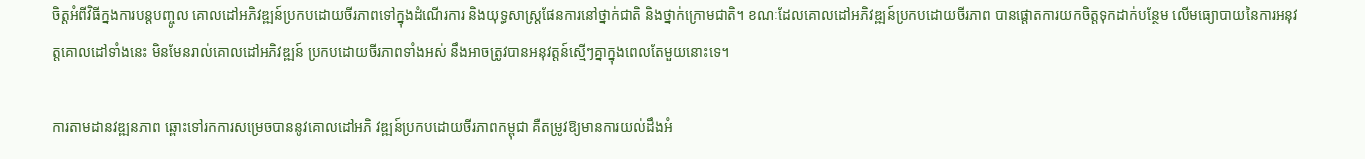ចិត្តអំពីវិធីក្នងការបន្តបញ្ចូល គោលដៅអភិវឌ្ឍន៍ប្រកបដោយចីរភាពទៅក្នុងដំណើរការ និងយុទ្ធសាស្ដ្រផែនការនៅថ្នាក់ជាតិ និងថ្នាក់ក្រោមជាតិ។ ខណៈដែលគោលដៅអភិវឌ្ឍន៍ប្រកបដោយចីរភាព បានផ្តោតការយកចិត្តទុកដាក់បន្ថែម លើមធ្យោបាយនៃការអនុវត្តគោលដៅទាំងនេះ មិនមែនរាល់គោលដៅអភិវឌ្ឍន៍ ប្រកបដោយចីរភាពទាំងអស់ នឹងអាចត្រូវបានអនុវត្តន៍ស្មើៗគ្នាក្នុងពេលតែមួយនោះទេ។

ការតាមដានវឌ្ឍនភាព ឆ្ពោះទៅរកការសម្រេចបាននូវគោលដៅអភិ វឌ្ឍន៍ប្រកបដោយចីរភាពកម្ពុជា គឺតម្រូវឱ្យមានការយល់ដឹងអំ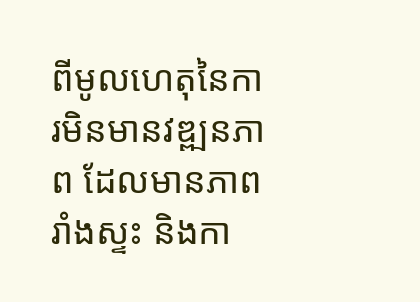ពីមូលហេតុនៃការមិនមានវឌ្ឍនភាព ដែលមានភាពរាំងស្ទះ និងកា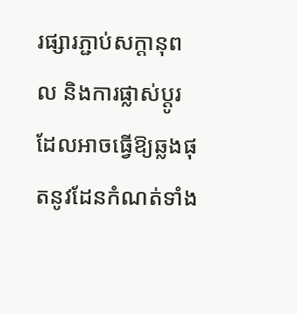រផ្សារភ្ជាប់សក្តានុពល និងការផ្លាស់ប្តូរដែលអាចធ្វើឱ្យឆ្លងផុតនូវដែនកំណត់ទាំង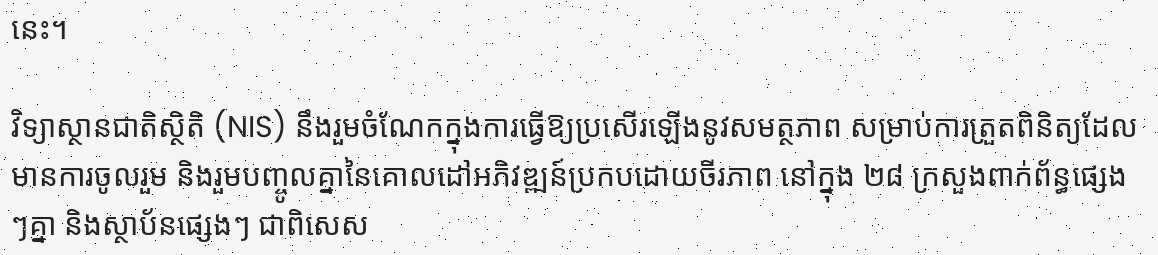នេះ។

វិទ្យាស្ថានជាតិស្ថិតិ (NIS) នឹងរួមចំណែកក្នុងការធ្វើឱ្យប្រសើរឡើងនូវសមត្ថភាព សម្រាប់ការត្រួតពិនិត្យដែលមានការចូលរួម និងរួមបញ្ចូលគ្នានៃគោលដៅអភិវឌ្ឍន៍ប្រកបដោយចីរភាព នៅក្នុង ២៨ ក្រសួងពាក់ព័ន្ធផ្សេងៗគ្នា និងស្ថាប័នផ្សេងៗ ជាពិសេស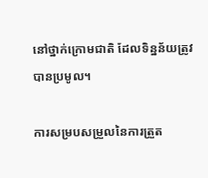នៅថ្នាក់ក្រោមជាតិ ដែលទិន្នន័យត្រូវបានប្រមូល។

ការសម្របសម្រួលនៃការត្រួត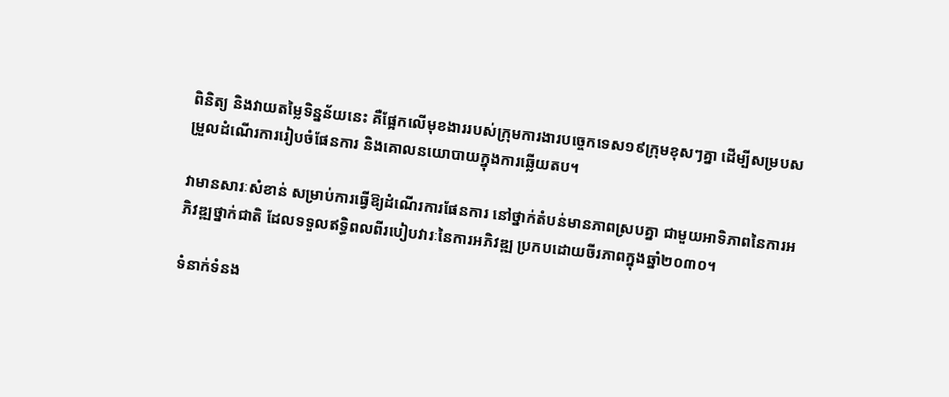ពិនិត្យ និងវាយតម្លៃទិន្នន័យនេះ គឺផ្អែកលើមុខងាររបស់ក្រុមការងារបច្ចេកទេស១៩ក្រុមខុសៗគ្នា ដើម្បីសម្របសម្រួលដំណើរការរៀបចំផែនការ និងគោលនយោបាយក្នុងការឆ្លើយតប។

វាមានសារៈសំខាន់ សម្រាប់ការធ្វើឱ្យដំណើរការផែនការ នៅថ្នាក់តំបន់មានភាពស្របគ្នា ជាមួយអាទិភាពនៃការអភិវឌ្ឍថ្នាក់ជាតិ ដែលទទួលឥទ្ធិពលពីរបៀបវារៈនៃការអភិវឌ្ឍ ប្រកបដោយចីរភាពក្នុងឆ្នាំ២០៣០។

ទំនាក់ទំនង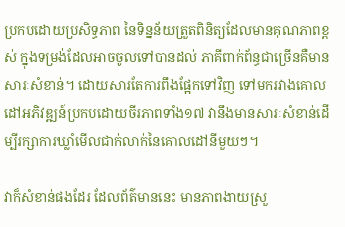ប្រកបដោយប្រសិទ្ធភាព នៃទិន្នន័យត្រួតពិនិត្យដែលមានគុណភាពខ្ពស់ ក្នុងទម្រង់ដែលអាចចូលទៅបានដល់ ភាគីពាក់ព័ន្ធជាច្រើនគឺមានសារៈសំខាន់។ ដោយសារតែការពឹងផ្អែកទៅវិញ ទៅមករវាងគោលដៅអភិវឌ្ឍន៍ប្រកបដោយចីរភាពទាំង១៧ វានឹងមានសារៈសំខាន់ដើម្បីរក្សាការឃ្លាំមើលជាក់លាក់នៃគោលដៅនីមួយៗ។

វាក៏សំខាន់ផងដែរ ដែលព័ត៌មាននេះ មានភាពងាយស្រួ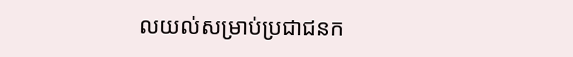លយល់សម្រាប់ប្រជាជនក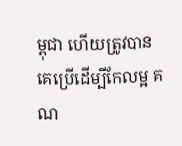ម្ពុជា ហើយត្រូវបានគេប្រើដើម្បីកែលម្អ គណ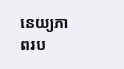នេយ្យភាពរប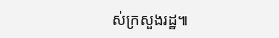ស់ក្រសួងរដ្ឋ៕